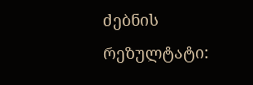ძებნის რეზულტატი: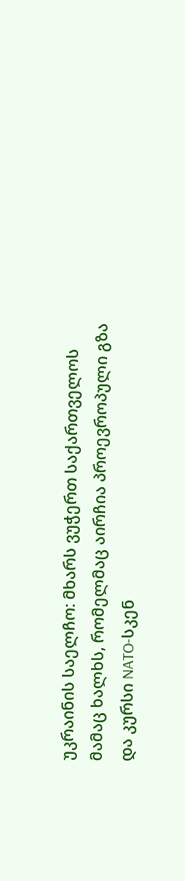უკრაინის საელჩო: მხარს ვუჭერთ საქართველოს მამაც ხალხს, რომელმაც აირჩია პროევროპული გზა და კურსი NATO-სკენ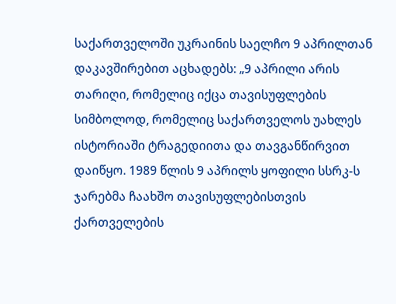საქართველოში უკრაინის საელჩო 9 აპრილთან დაკავშირებით აცხადებს: „9 აპრილი არის თარიღი, რომელიც იქცა თავისუფლების სიმბოლოდ, რომელიც საქართველოს უახლეს ისტორიაში ტრაგედიითა და თავგანწირვით დაიწყო. 1989 წლის 9 აპრილს ყოფილი სსრკ-ს ჯარებმა ჩაახშო თავისუფლებისთვის ქართველების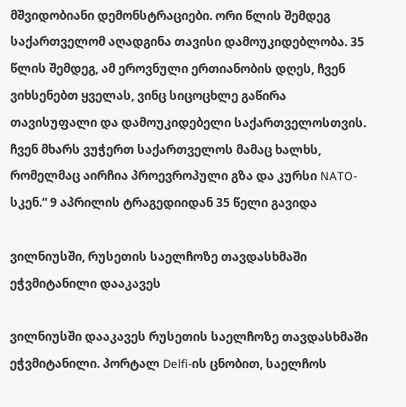მშვიდობიანი დემონსტრაციები. ორი წლის შემდეგ საქართველომ აღადგინა თავისი დამოუკიდებლობა. 35 წლის შემდეგ, ამ ეროვნული ერთიანობის დღეს, ჩვენ ვიხსენებთ ყველას, ვინც სიცოცხლე გაწირა თავისუფალი და დამოუკიდებელი საქართველოსთვის. ჩვენ მხარს ვუჭერთ საქართველოს მამაც ხალხს, რომელმაც აირჩია პროევროპული გზა და კურსი NATO-სკენ.“ 9 აპრილის ტრაგედიიდან 35 წელი გავიდა

ვილნიუსში, რუსეთის საელჩოზე თავდასხმაში ეჭვმიტანილი დააკავეს

ვილნიუსში დააკავეს რუსეთის საელჩოზე თავდასხმაში ეჭვმიტანილი. პორტალ Delfi-ის ცნობით, საელჩოს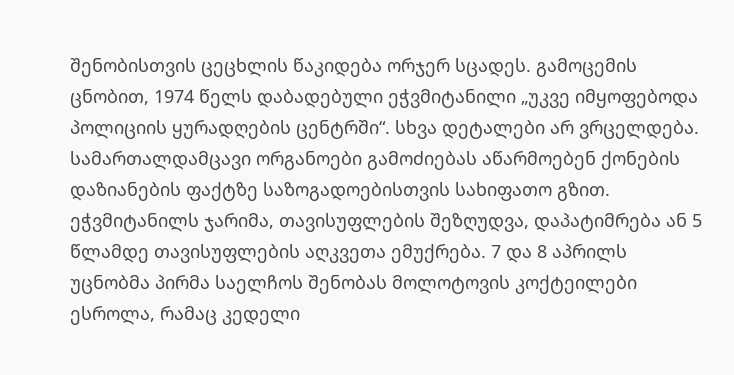შენობისთვის ცეცხლის წაკიდება ორჯერ სცადეს. გამოცემის ცნობით, 1974 წელს დაბადებული ეჭვმიტანილი „უკვე იმყოფებოდა პოლიციის ყურადღების ცენტრში“. სხვა დეტალები არ ვრცელდება. სამართალდამცავი ორგანოები გამოძიებას აწარმოებენ ქონების დაზიანების ფაქტზე საზოგადოებისთვის სახიფათო გზით. ეჭვმიტანილს ჯარიმა, თავისუფლების შეზღუდვა, დაპატიმრება ან 5 წლამდე თავისუფლების აღკვეთა ემუქრება. 7 და 8 აპრილს უცნობმა პირმა საელჩოს შენობას მოლოტოვის კოქტეილები ესროლა, რამაც კედელი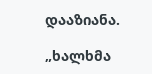დააზიანა.

„ხალხმა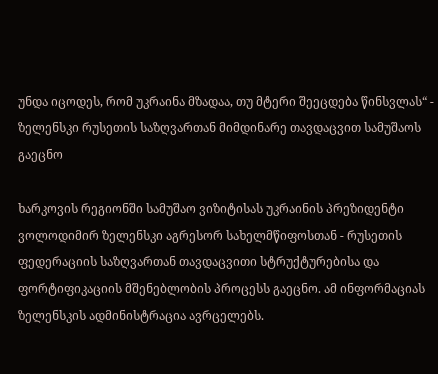უნდა იცოდეს, რომ უკრაინა მზადაა, თუ მტერი შეეცდება წინსვლას“ - ზელენსკი რუსეთის საზღვართან მიმდინარე თავდაცვით სამუშაოს გაეცნო

ხარკოვის რეგიონში სამუშაო ვიზიტისას უკრაინის პრეზიდენტი ვოლოდიმირ ზელენსკი აგრესორ სახელმწიფოსთან - რუსეთის ფედერაციის საზღვართან თავდაცვითი სტრუქტურებისა და ფორტიფიკაციის მშენებლობის პროცესს გაეცნო. ამ ინფორმაციას ზელენსკის ადმინისტრაცია ავრცელებს.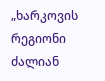„ხარკოვის რეგიონი ძალიან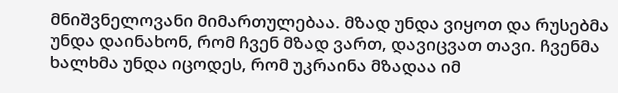მნიშვნელოვანი მიმართულებაა. მზად უნდა ვიყოთ და რუსებმა უნდა დაინახონ, რომ ჩვენ მზად ვართ, დავიცვათ თავი. ჩვენმა ხალხმა უნდა იცოდეს, რომ უკრაინა მზადაა იმ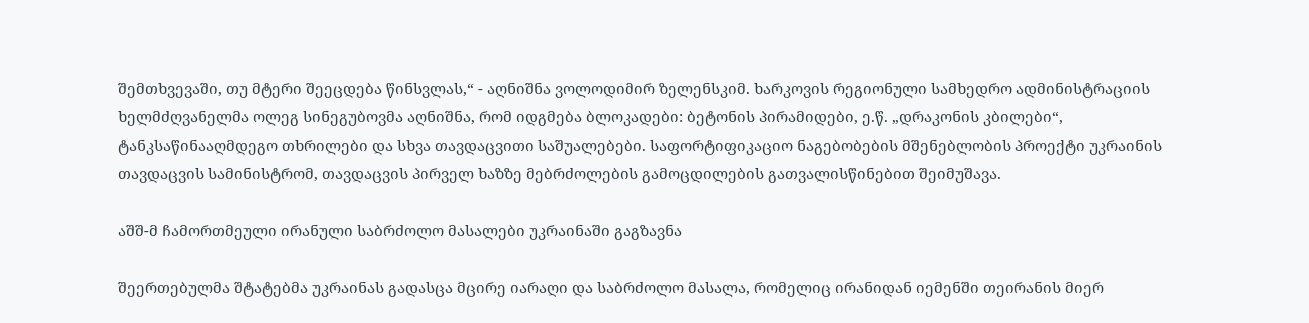შემთხვევაში, თუ მტერი შეეცდება წინსვლას,“ - აღნიშნა ვოლოდიმირ ზელენსკიმ. ხარკოვის რეგიონული სამხედრო ადმინისტრაციის ხელმძღვანელმა ოლეგ სინეგუბოვმა აღნიშნა, რომ იდგმება ბლოკადები: ბეტონის პირამიდები, ე.წ. „დრაკონის კბილები“, ტანკსაწინააღმდეგო თხრილები და სხვა თავდაცვითი საშუალებები. საფორტიფიკაციო ნაგებობების მშენებლობის პროექტი უკრაინის თავდაცვის სამინისტრომ, თავდაცვის პირველ ხაზზე მებრძოლების გამოცდილების გათვალისწინებით შეიმუშავა.

აშშ-მ ჩამორთმეული ირანული საბრძოლო მასალები უკრაინაში გაგზავნა

შეერთებულმა შტატებმა უკრაინას გადასცა მცირე იარაღი და საბრძოლო მასალა, რომელიც ირანიდან იემენში თეირანის მიერ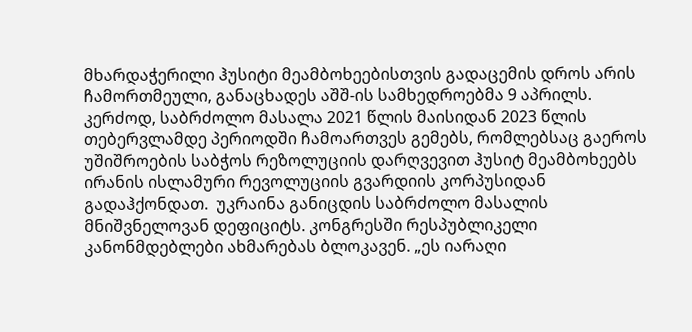მხარდაჭერილი ჰუსიტი მეამბოხეებისთვის გადაცემის დროს არის ჩამორთმეული, განაცხადეს აშშ-ის სამხედროებმა 9 აპრილს. კერძოდ, საბრძოლო მასალა 2021 წლის მაისიდან 2023 წლის თებერვლამდე პერიოდში ჩამოართვეს გემებს, რომლებსაც გაეროს უშიშროების საბჭოს რეზოლუციის დარღვევით ჰუსიტ მეამბოხეებს ირანის ისლამური რევოლუციის გვარდიის კორპუსიდან გადაჰქონდათ.  უკრაინა განიცდის საბრძოლო მასალის მნიშვნელოვან დეფიციტს. კონგრესში რესპუბლიკელი კანონმდებლები ახმარებას ბლოკავენ. „ეს იარაღი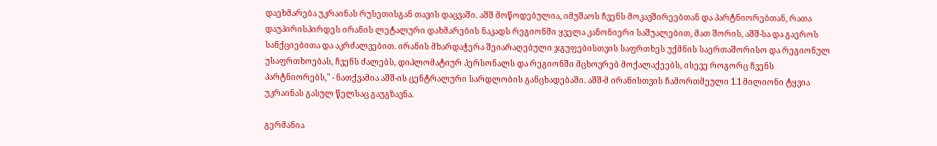დაეხმარება უკრაინას რუსეთისგან თავის დაცვაში. აშშ მოწოდებულია, იმუშაოს ჩვენს მოკავშირეებთან და პარტნიორებთან, რათა დაუპირისპირდეს ირანის ლეტალური დახმარების ნაკადს რეგიონში ყველა კანონიერი საშუალებით, მათ შორის, აშშ-სა და გაეროს სანქციებითა და აკრძალვებით. ირანის მხარდაჭერა შეიარაღებული ჯგუფებისთვის საფრთხეს უქმნის საერთაშორისო და რეგიონულ უსაფრთხოებას, ჩვენს ძალებს, დიპლომატიურ პერსონალს და რეგიონში მცხოვრებ მოქალაქეებს, ისევე როგორც ჩვენს პარტნიორებს," - ნათქვამია აშშ-ის ცენტრალური სარდლობის განცხადებაში. აშშ-მ ირანისთვის ჩამორთმეული 1.1 მილიონი ტყვია უკრაინას გასულ წელსაც გაუგზავნა.

გერმანია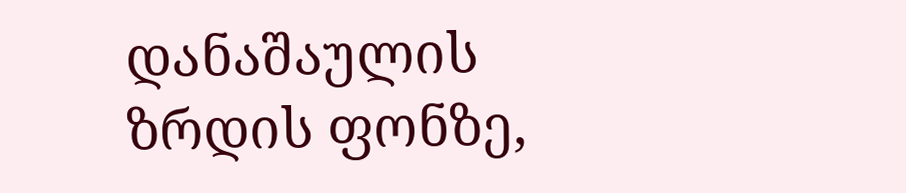დანაშაულის ზრდის ფონზე,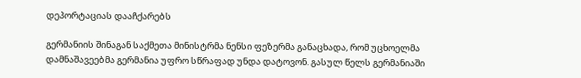დეპორტაციას დააჩქარებს

გერმანიის შინაგან საქმეთა მინისტრმა ნენსი ფეზერმა განაცხადა, რომ უცხოელმა დამნაშავეებმა გერმანია უფრო სწრაფად უნდა დატოვონ. გასულ წელს გერმანიაში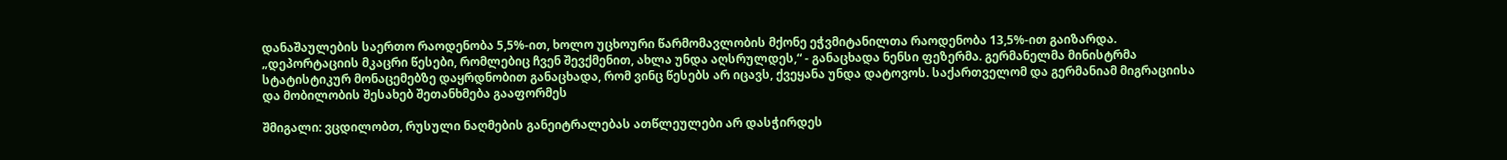დანაშაულების საერთო რაოდენობა 5,5%-ით, ხოლო უცხოური წარმომავლობის მქონე ეჭვმიტანილთა რაოდენობა 13,5%-ით გაიზარდა. „დეპორტაციის მკაცრი წესები, რომლებიც ჩვენ შევქმენით, ახლა უნდა აღსრულდეს,“ - განაცხადა ნენსი ფეზერმა. გერმანელმა მინისტრმა სტატისტიკურ მონაცემებზე დაყრდნობით განაცხადა, რომ ვინც წესებს არ იცავს, ქვეყანა უნდა დატოვოს. საქართველომ და გერმანიამ მიგრაციისა და მობილობის შესახებ შეთანხმება გააფორმეს

შმიგალი: ვცდილობთ, რუსული ნაღმების განეიტრალებას ათწლეულები არ დასჭირდეს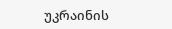უკრაინის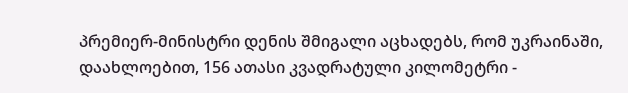პრემიერ-მინისტრი დენის შმიგალი აცხადებს, რომ უკრაინაში, დაახლოებით, 156 ათასი კვადრატული კილომეტრი -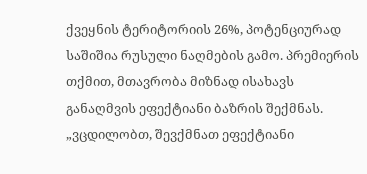ქვეყნის ტერიტორიის 26%, პოტენციურად საშიშია რუსული ნაღმების გამო. პრემიერის თქმით, მთავრობა მიზნად ისახავს განაღმვის ეფექტიანი ბაზრის შექმნას. „ვცდილობთ, შევქმნათ ეფექტიანი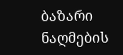ბაზარი ნაღმების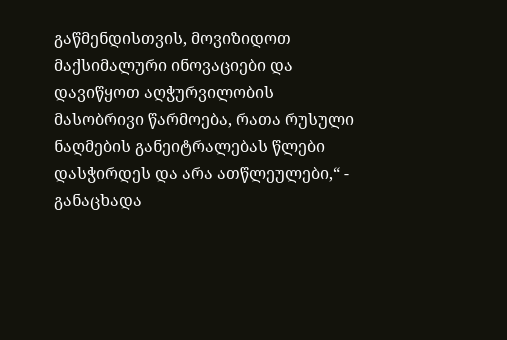გაწმენდისთვის, მოვიზიდოთ მაქსიმალური ინოვაციები და დავიწყოთ აღჭურვილობის მასობრივი წარმოება, რათა რუსული ნაღმების განეიტრალებას წლები დასჭირდეს და არა ათწლეულები,“ - განაცხადა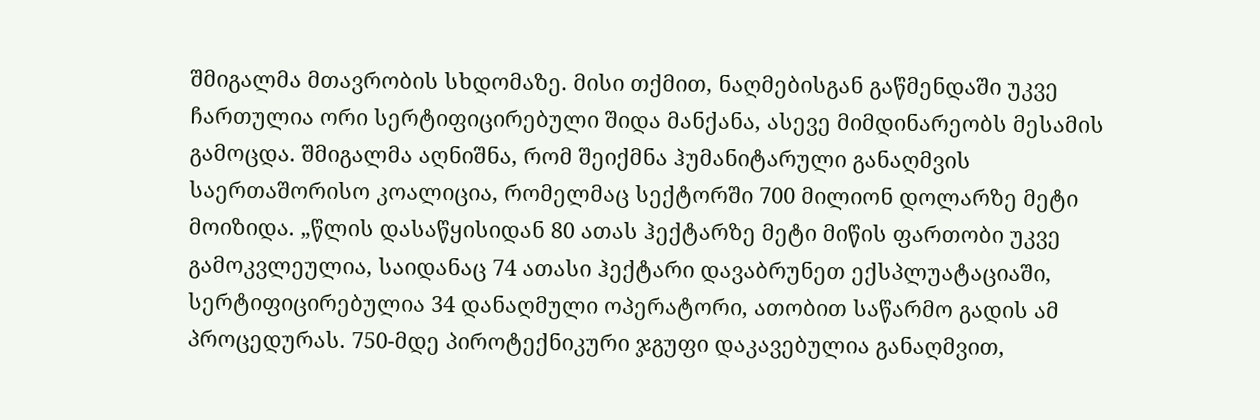შმიგალმა მთავრობის სხდომაზე. მისი თქმით, ნაღმებისგან გაწმენდაში უკვე ჩართულია ორი სერტიფიცირებული შიდა მანქანა, ასევე მიმდინარეობს მესამის გამოცდა. შმიგალმა აღნიშნა, რომ შეიქმნა ჰუმანიტარული განაღმვის საერთაშორისო კოალიცია, რომელმაც სექტორში 700 მილიონ დოლარზე მეტი მოიზიდა. „წლის დასაწყისიდან 80 ათას ჰექტარზე მეტი მიწის ფართობი უკვე გამოკვლეულია, საიდანაც 74 ათასი ჰექტარი დავაბრუნეთ ექსპლუატაციაში, სერტიფიცირებულია 34 დანაღმული ოპერატორი, ათობით საწარმო გადის ამ პროცედურას. 750-მდე პიროტექნიკური ჯგუფი დაკავებულია განაღმვით,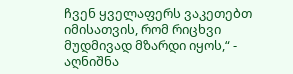ჩვენ ყველაფერს ვაკეთებთ იმისათვის, რომ რიცხვი მუდმივად მზარდი იყოს,“ - აღნიშნა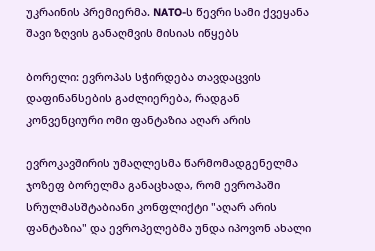უკრაინის პრემიერმა. NATO-ს წევრი სამი ქვეყანა შავი ზღვის განაღმვის მისიას იწყებს

ბორელი: ევროპას სჭირდება თავდაცვის დაფინანსების გაძლიერება, რადგან კონვენციური ომი ფანტაზია აღარ არის

ევროკავშირის უმაღლესმა წარმომადგენელმა ჯოზეფ ბორელმა განაცხადა, რომ ევროპაში სრულმასშტაბიანი კონფლიქტი "აღარ არის ფანტაზია" და ევროპელებმა უნდა იპოვონ ახალი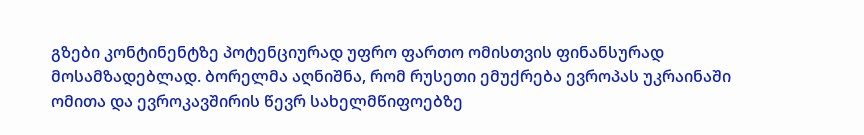გზები კონტინენტზე პოტენციურად უფრო ფართო ომისთვის ფინანსურად მოსამზადებლად. ბორელმა აღნიშნა, რომ რუსეთი ემუქრება ევროპას უკრაინაში ომითა და ევროკავშირის წევრ სახელმწიფოებზე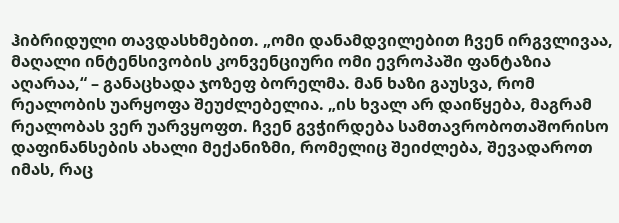ჰიბრიდული თავდასხმებით. „ომი დანამდვილებით ჩვენ ირგვლივაა, მაღალი ინტენსივობის კონვენციური ომი ევროპაში ფანტაზია აღარაა,“ – განაცხადა ჯოზეფ ბორელმა. მან ხაზი გაუსვა, რომ რეალობის უარყოფა შეუძლებელია. „ის ხვალ არ დაიწყება, მაგრამ რეალობას ვერ უარვყოფთ. ჩვენ გვჭირდება სამთავრობოთაშორისო დაფინანსების ახალი მექანიზმი, რომელიც შეიძლება, შევადაროთ იმას, რაც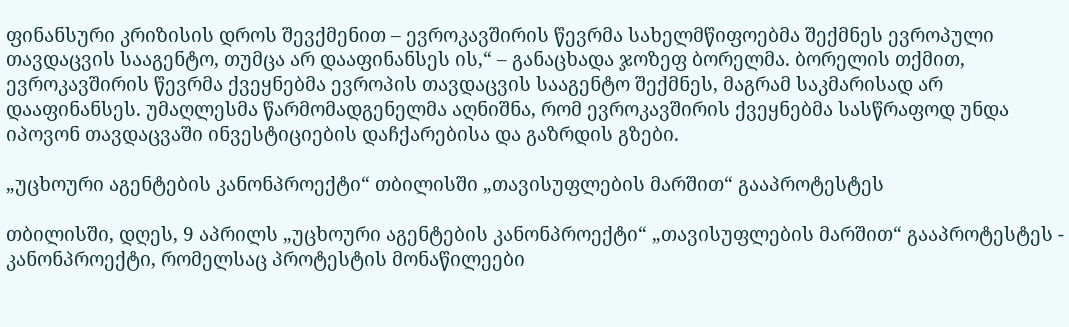ფინანსური კრიზისის დროს შევქმენით – ევროკავშირის წევრმა სახელმწიფოებმა შექმნეს ევროპული თავდაცვის სააგენტო, თუმცა არ დააფინანსეს ის,“ – განაცხადა ჯოზეფ ბორელმა. ბორელის თქმით, ევროკავშირის წევრმა ქვეყნებმა ევროპის თავდაცვის სააგენტო შექმნეს, მაგრამ საკმარისად არ დააფინანსეს. უმაღლესმა წარმომადგენელმა აღნიშნა, რომ ევროკავშირის ქვეყნებმა სასწრაფოდ უნდა იპოვონ თავდაცვაში ინვესტიციების დაჩქარებისა და გაზრდის გზები.

„უცხოური აგენტების კანონპროექტი“ თბილისში „თავისუფლების მარშით“ გააპროტესტეს

თბილისში, დღეს, 9 აპრილს „უცხოური აგენტების კანონპროექტი“ „თავისუფლების მარშით“ გააპროტესტეს - კანონპროექტი, რომელსაც პროტესტის მონაწილეები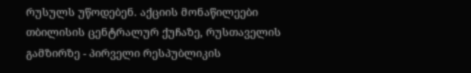რუსულს უწოდებენ. აქციის მონაწილეები თბილისის ცენტრალურ ქუჩაზე, რუსთაველის გამზირზე - პირველი რესპუბლიკის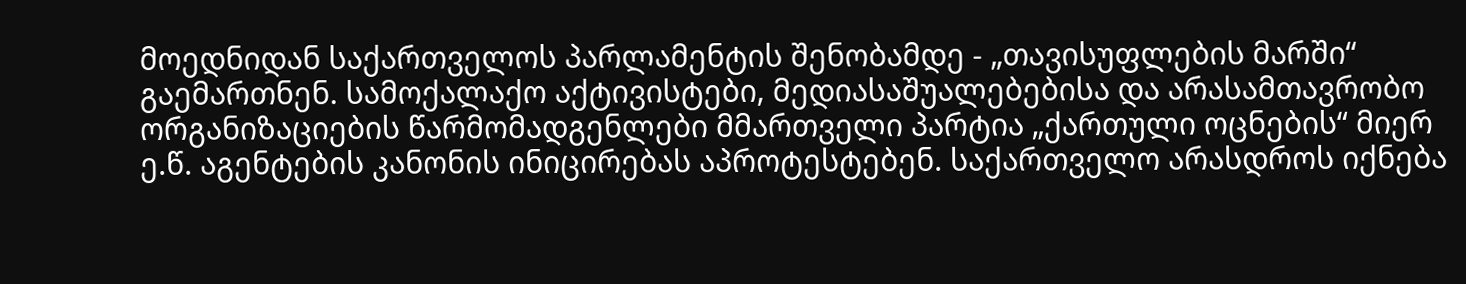მოედნიდან საქართველოს პარლამენტის შენობამდე - „თავისუფლების მარში“ გაემართნენ. სამოქალაქო აქტივისტები, მედიასაშუალებებისა და არასამთავრობო ორგანიზაციების წარმომადგენლები მმართველი პარტია „ქართული ოცნების“ მიერ ე.წ. აგენტების კანონის ინიცირებას აპროტესტებენ. საქართველო არასდროს იქნება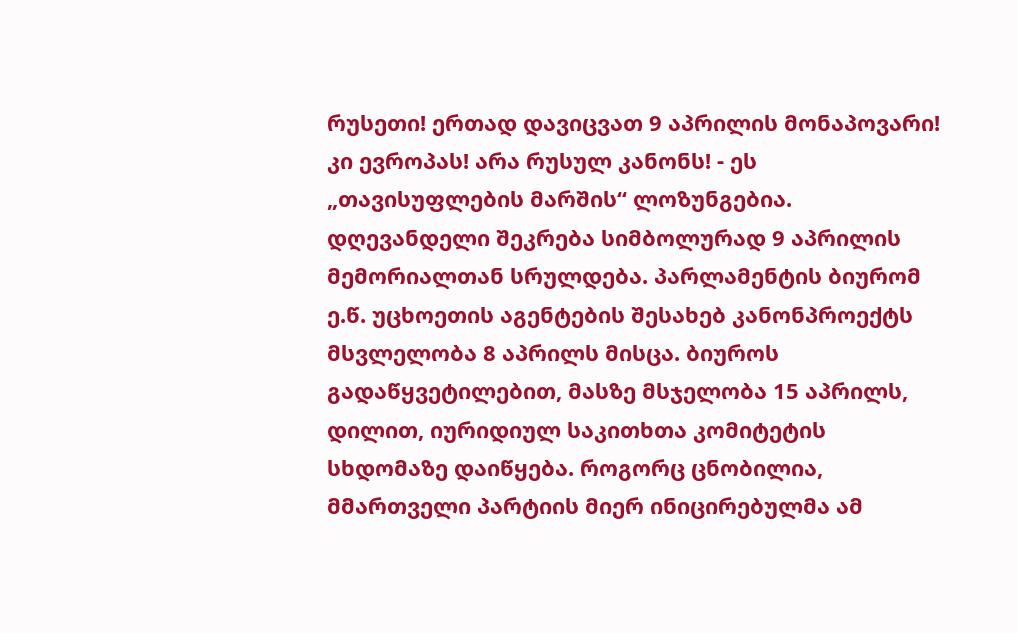რუსეთი! ერთად დავიცვათ 9 აპრილის მონაპოვარი! კი ევროპას! არა რუსულ კანონს! - ეს „თავისუფლების მარშის“ ლოზუნგებია. დღევანდელი შეკრება სიმბოლურად 9 აპრილის მემორიალთან სრულდება. პარლამენტის ბიურომ ე.წ. უცხოეთის აგენტების შესახებ კანონპროექტს მსვლელობა 8 აპრილს მისცა. ბიუროს გადაწყვეტილებით, მასზე მსჯელობა 15 აპრილს, დილით, იურიდიულ საკითხთა კომიტეტის სხდომაზე დაიწყება. როგორც ცნობილია, მმართველი პარტიის მიერ ინიცირებულმა ამ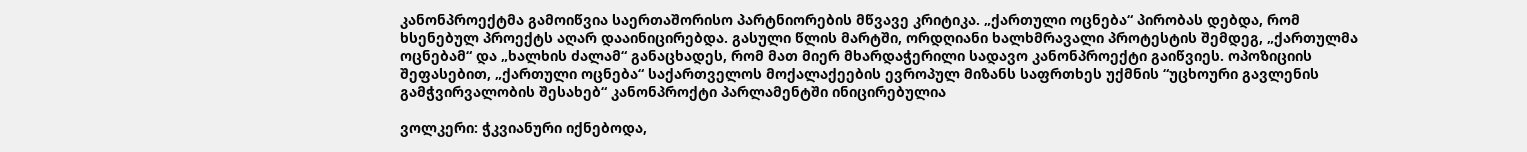კანონპროექტმა გამოიწვია საერთაშორისო პარტნიორების მწვავე კრიტიკა. „ქართული ოცნება“ პირობას დებდა, რომ ხსენებულ პროექტს აღარ დააინიცირებდა. გასული წლის მარტში, ორდღიანი ხალხმრავალი პროტესტის შემდეგ, „ქართულმა ოცნებამ“ და „ხალხის ძალამ“ განაცხადეს, რომ მათ მიერ მხარდაჭერილი სადავო კანონპროექტი გაიწვიეს. ოპოზიციის შეფასებით, „ქართული ოცნება“ საქართველოს მოქალაქეების ევროპულ მიზანს საფრთხეს უქმნის “უცხოური გავლენის გამჭვირვალობის შესახებ“ კანონპროქტი პარლამენტში ინიცირებულია

ვოლკერი: ჭკვიანური იქნებოდა,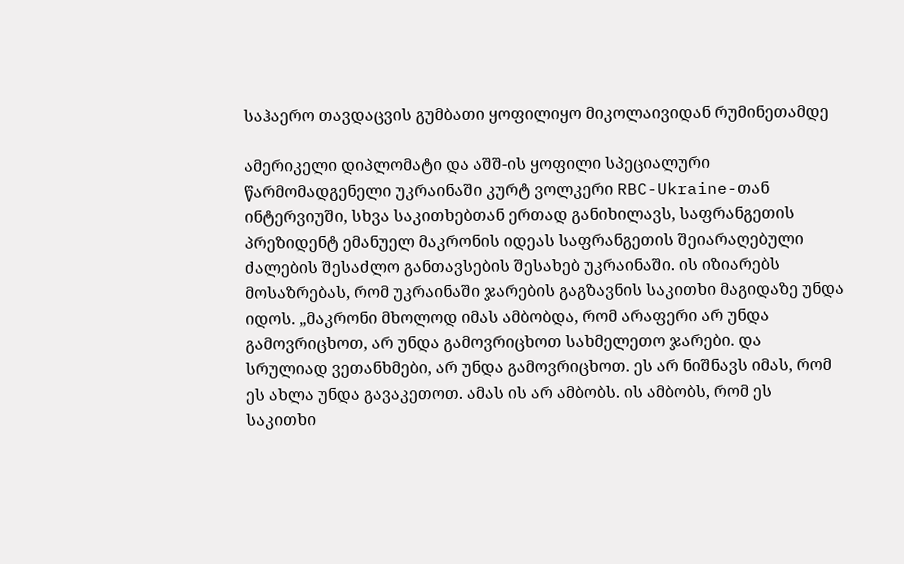საჰაერო თავდაცვის გუმბათი ყოფილიყო მიკოლაივიდან რუმინეთამდე

ამერიკელი დიპლომატი და აშშ-ის ყოფილი სპეციალური წარმომადგენელი უკრაინაში კურტ ვოლკერი RBC-Ukraine-თან ინტერვიუში, სხვა საკითხებთან ერთად განიხილავს, საფრანგეთის პრეზიდენტ ემანუელ მაკრონის იდეას საფრანგეთის შეიარაღებული ძალების შესაძლო განთავსების შესახებ უკრაინაში. ის იზიარებს მოსაზრებას, რომ უკრაინაში ჯარების გაგზავნის საკითხი მაგიდაზე უნდა იდოს. „მაკრონი მხოლოდ იმას ამბობდა, რომ არაფერი არ უნდა გამოვრიცხოთ, არ უნდა გამოვრიცხოთ სახმელეთო ჯარები. და სრულიად ვეთანხმები, არ უნდა გამოვრიცხოთ. ეს არ ნიშნავს იმას, რომ ეს ახლა უნდა გავაკეთოთ. ამას ის არ ამბობს. ის ამბობს, რომ ეს საკითხი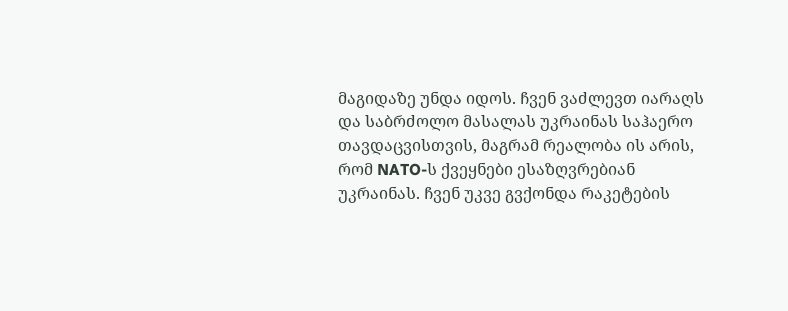მაგიდაზე უნდა იდოს. ჩვენ ვაძლევთ იარაღს და საბრძოლო მასალას უკრაინას საჰაერო თავდაცვისთვის, მაგრამ რეალობა ის არის, რომ NATO-ს ქვეყნები ესაზღვრებიან უკრაინას. ჩვენ უკვე გვქონდა რაკეტების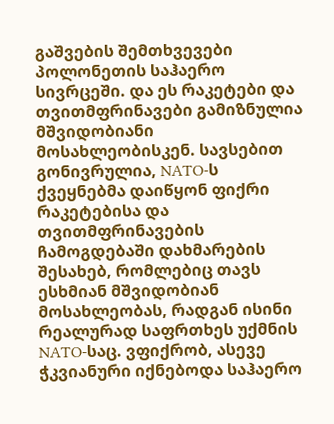გაშვების შემთხვევები პოლონეთის საჰაერო სივრცეში. და ეს რაკეტები და თვითმფრინავები გამიზნულია მშვიდობიანი მოსახლეობისკენ. სავსებით გონივრულია, NATO-ს ქვეყნებმა დაიწყონ ფიქრი რაკეტებისა და თვითმფრინავების ჩამოგდებაში დახმარების შესახებ, რომლებიც თავს ესხმიან მშვიდობიან მოსახლეობას, რადგან ისინი რეალურად საფრთხეს უქმნის NATO-საც. ვფიქრობ, ასევე ჭკვიანური იქნებოდა საჰაერო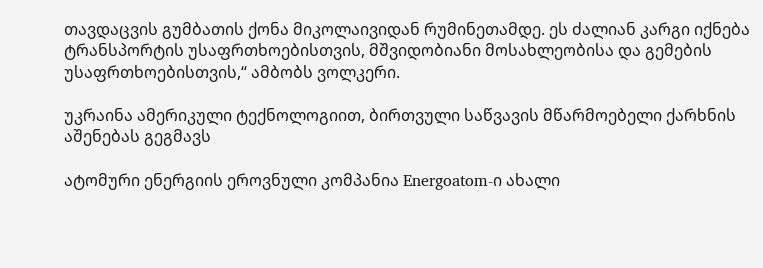თავდაცვის გუმბათის ქონა მიკოლაივიდან რუმინეთამდე. ეს ძალიან კარგი იქნება ტრანსპორტის უსაფრთხოებისთვის, მშვიდობიანი მოსახლეობისა და გემების უსაფრთხოებისთვის,“ ამბობს ვოლკერი.

უკრაინა ამერიკული ტექნოლოგიით, ბირთვული საწვავის მწარმოებელი ქარხნის აშენებას გეგმავს

ატომური ენერგიის ეროვნული კომპანია Energoatom-ი ახალი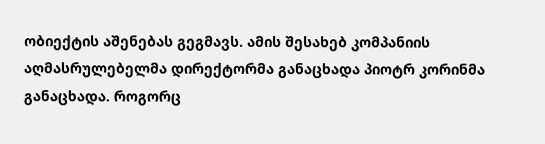ობიექტის აშენებას გეგმავს. ამის შესახებ კომპანიის აღმასრულებელმა დირექტორმა განაცხადა პიოტრ კორინმა განაცხადა. როგორც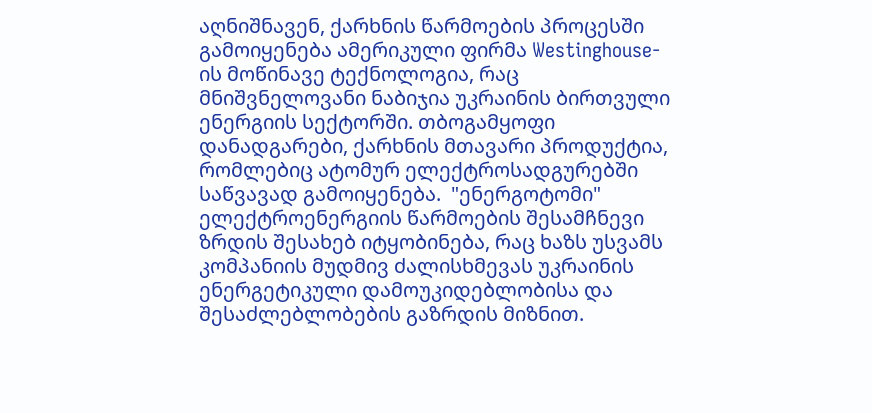აღნიშნავენ, ქარხნის წარმოების პროცესში გამოიყენება ამერიკული ფირმა Westinghouse-ის მოწინავე ტექნოლოგია, რაც მნიშვნელოვანი ნაბიჯია უკრაინის ბირთვული ენერგიის სექტორში. თბოგამყოფი დანადგარები, ქარხნის მთავარი პროდუქტია, რომლებიც ატომურ ელექტროსადგურებში საწვავად გამოიყენება.  "ენერგოტომი" ელექტროენერგიის წარმოების შესამჩნევი ზრდის შესახებ იტყობინება, რაც ხაზს უსვამს კომპანიის მუდმივ ძალისხმევას უკრაინის ენერგეტიკული დამოუკიდებლობისა და შესაძლებლობების გაზრდის მიზნით.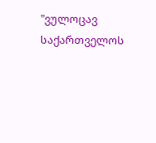"ვულოცავ საქართველოს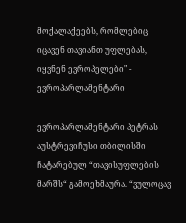მოქალაქეებს, რომლებიც იცავენ თავიანთ უფლებას, იყვნენ ევროპელები" - ევროპარლამენტარი

ევროპარლამენტარი პეტრას აუსტრევიჩუსი თბილისში ჩატარებულ “თავისუფლების მარშს“ გამოეხმაურა. “ვულოცავ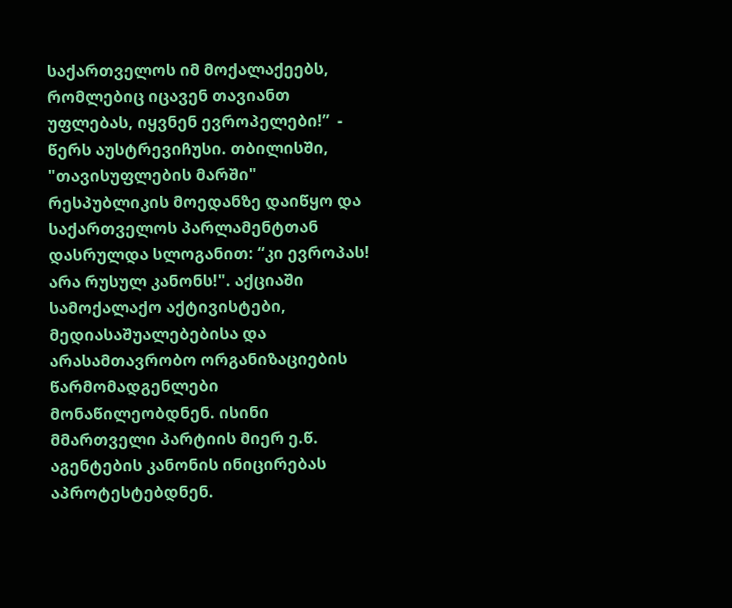საქართველოს იმ მოქალაქეებს, რომლებიც იცავენ თავიანთ უფლებას, იყვნენ ევროპელები!”  - წერს აუსტრევიჩუსი. თბილისში, "თავისუფლების მარში" რესპუბლიკის მოედანზე დაიწყო და საქართველოს პარლამენტთან დასრულდა სლოგანით: “კი ევროპას! არა რუსულ კანონს!". აქციაში სამოქალაქო აქტივისტები, მედიასაშუალებებისა და არასამთავრობო ორგანიზაციების წარმომადგენლები მონაწილეობდნენ. ისინი მმართველი პარტიის მიერ ე.წ. აგენტების კანონის ინიცირებას აპროტესტებდნენ.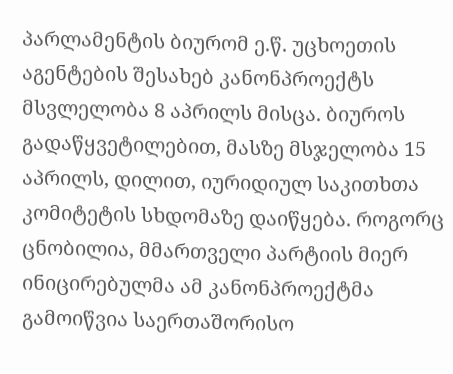პარლამენტის ბიურომ ე.წ. უცხოეთის აგენტების შესახებ კანონპროექტს მსვლელობა 8 აპრილს მისცა. ბიუროს გადაწყვეტილებით, მასზე მსჯელობა 15 აპრილს, დილით, იურიდიულ საკითხთა კომიტეტის სხდომაზე დაიწყება. როგორც ცნობილია, მმართველი პარტიის მიერ ინიცირებულმა ამ კანონპროექტმა გამოიწვია საერთაშორისო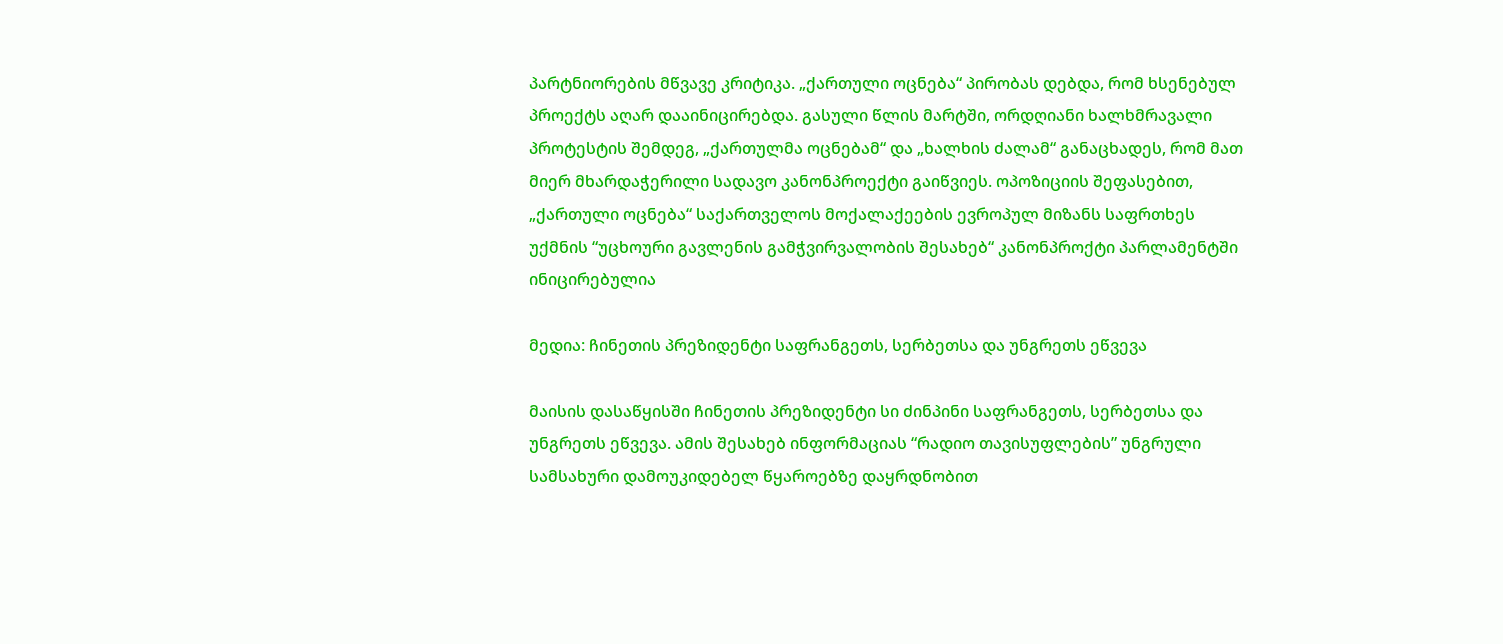პარტნიორების მწვავე კრიტიკა. „ქართული ოცნება“ პირობას დებდა, რომ ხსენებულ პროექტს აღარ დააინიცირებდა. გასული წლის მარტში, ორდღიანი ხალხმრავალი პროტესტის შემდეგ, „ქართულმა ოცნებამ“ და „ხალხის ძალამ“ განაცხადეს, რომ მათ მიერ მხარდაჭერილი სადავო კანონპროექტი გაიწვიეს. ოპოზიციის შეფასებით, „ქართული ოცნება“ საქართველოს მოქალაქეების ევროპულ მიზანს საფრთხეს უქმნის “უცხოური გავლენის გამჭვირვალობის შესახებ“ კანონპროქტი პარლამენტში ინიცირებულია

მედია: ჩინეთის პრეზიდენტი საფრანგეთს, სერბეთსა და უნგრეთს ეწვევა

მაისის დასაწყისში ჩინეთის პრეზიდენტი სი ძინპინი საფრანგეთს, სერბეთსა და უნგრეთს ეწვევა. ამის შესახებ ინფორმაციას “რადიო თავისუფლების” უნგრული სამსახური დამოუკიდებელ წყაროებზე დაყრდნობით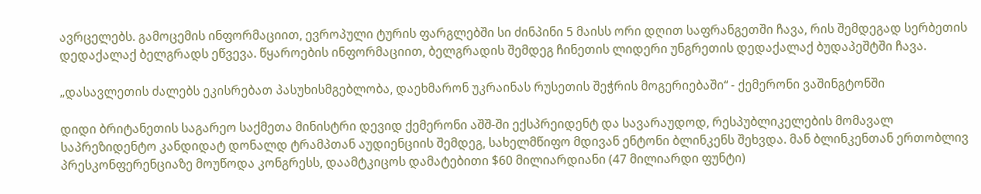ავრცელებს. გამოცემის ინფორმაციით, ევროპული ტურის ფარგლებში სი ძინპინი 5 მაისს ორი დღით საფრანგეთში ჩავა, რის შემდეგად სერბეთის დედაქალაქ ბელგრადს ეწვევა. წყაროების ინფორმაციით, ბელგრადის შემდეგ ჩინეთის ლიდერი უნგრეთის დედაქალაქ ბუდაპეშტში ჩავა.

„დასავლეთის ძალებს ეკისრებათ პასუხისმგებლობა, დაეხმარონ უკრაინას რუსეთის შეჭრის მოგერიებაში“ - ქემერონი ვაშინგტონში

დიდი ბრიტანეთის საგარეო საქმეთა მინისტრი დევიდ ქემერონი აშშ-ში ექსპრეიდენტ და სავარაუდოდ, რესპუბლიკელების მომავალ საპრეზიდენტო კანდიდატ დონალდ ტრამპთან აუდიენციის შემდეგ, სახელმწიფო მდივან ენტონი ბლინკენს შეხვდა. მან ბლინკენთან ერთობლივ პრესკონფერენციაზე მოუწოდა კონგრესს, დაამტკიცოს დამატებითი $60 მილიარდიანი (47 მილიარდი ფუნტი)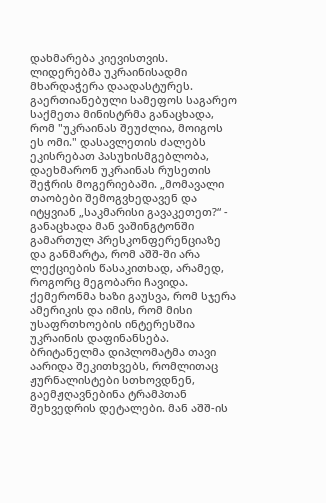დახმარება კიევისთვის. ლიდერებმა უკრაინისადმი მხარდაჭერა დაადასტურეს. გაერთიანებული სამეფოს საგარეო საქმეთა მინისტრმა განაცხადა, რომ "უკრაინას შეუძლია, მოიგოს ეს ომი." დასავლეთის ძალებს ეკისრებათ პასუხისმგებლობა, დაეხმარონ უკრაინას რუსეთის შეჭრის მოგერიებაში. „მომავალი თაობები შემოგვხედავენ და იტყვიან „საკმარისი გავაკეთეთ?“ - განაცხადა მან ვაშინგტონში გამართულ პრესკონფერენციაზე და განმარტა, რომ აშშ-ში არა ლექციების წასაკითხად, არამედ, როგორც მეგობარი ჩავიდა. ქემერონმა ხაზი გაუსვა, რომ სჯერა ამერიკის და იმის, რომ მისი უსაფრთხოების ინტერესშია უკრაინის დაფინანსება. ბრიტანელმა დიპლომატმა თავი აარიდა შეკითხვებს, რომლითაც ჟურნალისტები სთხოვდნენ, გაემჟღავნებინა ტრამპთან შეხვედრის დეტალები. მან აშშ-ის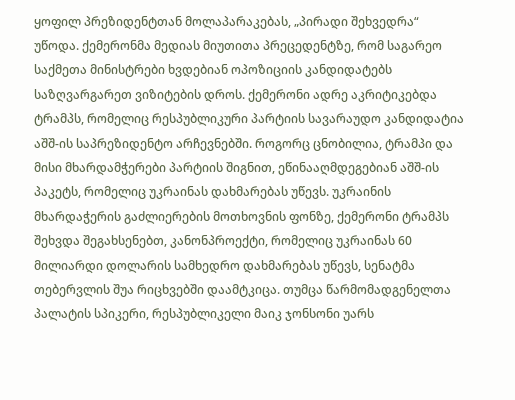ყოფილ პრეზიდენტთან მოლაპარაკებას, „პირადი შეხვედრა“ უწოდა. ქემერონმა მედიას მიუთითა პრეცედენტზე, რომ საგარეო საქმეთა მინისტრები ხვდებიან ოპოზიციის კანდიდატებს საზღვარგარეთ ვიზიტების დროს. ქემერონი ადრე აკრიტიკებდა ტრამპს, რომელიც რესპუბლიკური პარტიის სავარაუდო კანდიდატია აშშ-ის საპრეზიდენტო არჩევნებში. როგორც ცნობილია, ტრამპი და მისი მხარდამჭერები პარტიის შიგნით, ეწინააღმდეგებიან აშშ-ის პაკეტს, რომელიც უკრაინას დახმარებას უწევს. უკრაინის მხარდაჭერის გაძლიერების მოთხოვნის ფონზე, ქემერონი ტრამპს შეხვდა შეგახსენებთ, კანონპროექტი, რომელიც უკრაინას 60 მილიარდი დოლარის სამხედრო დახმარებას უწევს, სენატმა თებერვლის შუა რიცხვებში დაამტკიცა. თუმცა წარმომადგენელთა პალატის სპიკერი, რესპუბლიკელი მაიკ ჯონსონი უარს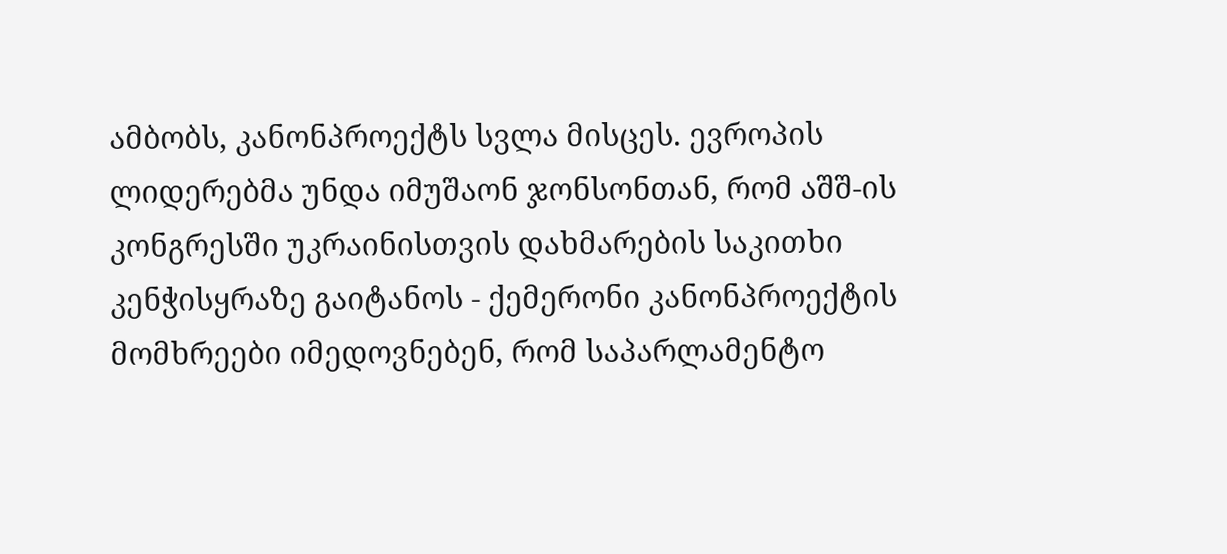ამბობს, კანონპროექტს სვლა მისცეს. ევროპის ლიდერებმა უნდა იმუშაონ ჯონსონთან, რომ აშშ-ის კონგრესში უკრაინისთვის დახმარების საკითხი კენჭისყრაზე გაიტანოს - ქემერონი კანონპროექტის მომხრეები იმედოვნებენ, რომ საპარლამენტო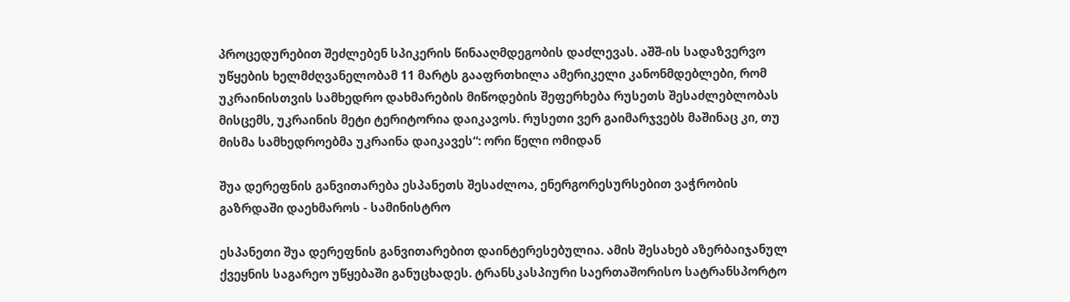პროცედურებით შეძლებენ სპიკერის წინააღმდეგობის დაძლევას. აშშ-ის სადაზვერვო უწყების ხელმძღვანელობამ 11 მარტს გააფრთხილა ამერიკელი კანონმდებლები, რომ უკრაინისთვის სამხედრო დახმარების მიწოდების შეფერხება რუსეთს შესაძლებლობას მისცემს, უკრაინის მეტი ტერიტორია დაიკავოს. რუსეთი ვერ გაიმარჯვებს მაშინაც კი, თუ მისმა სამხედროებმა უკრაინა დაიკავეს“: ორი წელი ომიდან

შუა დერეფნის განვითარება ესპანეთს შესაძლოა, ენერგორესურსებით ვაჭრობის გაზრდაში დაეხმაროს - სამინისტრო

ესპანეთი შუა დერეფნის განვითარებით დაინტერესებულია. ამის შესახებ აზერბაიჯანულ ქვეყნის საგარეო უწყებაში განუცხადეს. ტრანსკასპიური საერთაშორისო სატრანსპორტო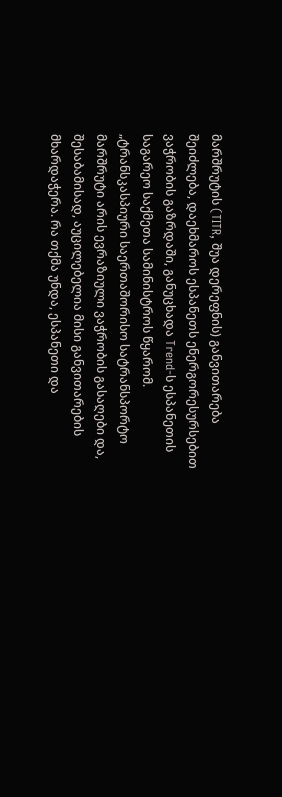მარშრუტის (TITR, შუა დერეფნის) განვითარება შეიძლება, დაეხმაროს ესპანეთს ენერგორესურსებით ვაჭრობის გაზრდაში, განუცხადა Trend-ს ესპანეთის საგარეო საქმეთა სამინისტროს წყარომ. „ტრანსკასპიური საერთაშორისო სატრანსპორტო მარშრუტი არის ევრაზიული ვაჭრობის გასაღები და, შესაბამისად, აუცილებელია მისი განვითარების მხარდაჭერა. რა თქმა უნდა, ესპანეთი და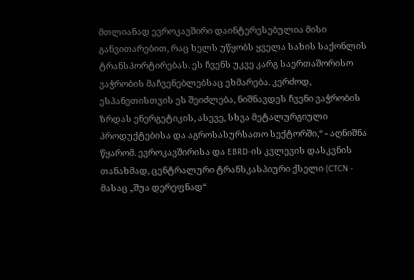მთლიანად ევროკავშირი დაინტერესებულია მისი განვითარებით, რაც ხელს უწყობს ყველა სახის საქონლის ტრანსპორტირებას. ეს ჩვენს უკვე კარგ საერთაშორისო ვაჭრობის მაჩვენებლებსაც ეხმარება. კერძოდ, ესპანეთისთვის ეს შეიძლება, ნიშნავდეს ჩვენი ვაჭრობის ზრდას ენერგეტიკის, ასევე, სხვა მეტალურგიული პროდუქტებისა და აგროსასურსათო სექტორში,“ - აღნიშნა წყარომ. ევროკავშირისა და EBRD-ის კვლევის დასკვნის თანახმად, ცენტრალური ტრანსკასპიური ქსელი (CTCN - მასაც „შუა დერეფნად“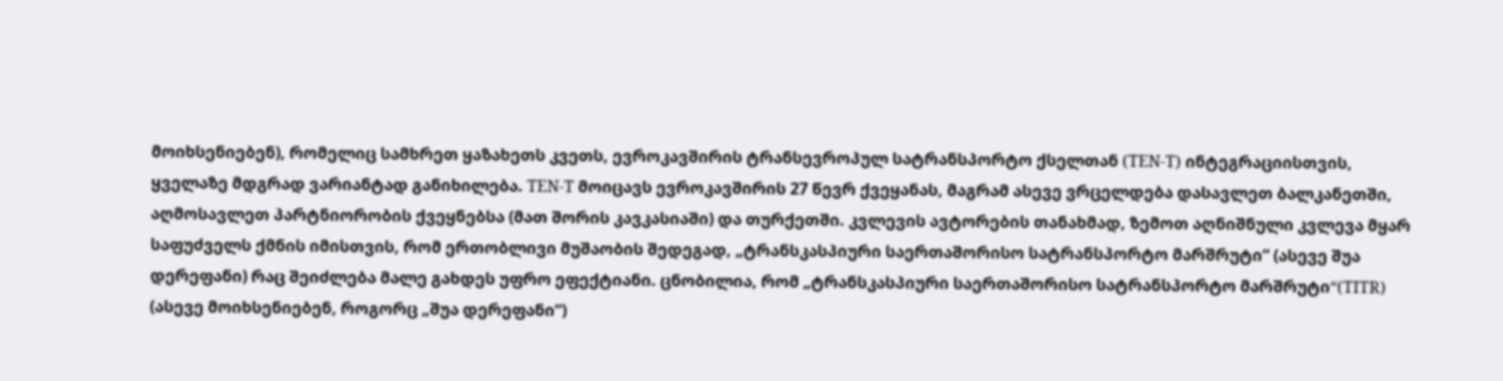მოიხსენიებენ), რომელიც სამხრეთ ყაზახეთს კვეთს, ევროკავშირის ტრანსევროპულ სატრანსპორტო ქსელთან (TEN-T) ინტეგრაციისთვის, ყველაზე მდგრად ვარიანტად განიხილება. TEN-T მოიცავს ევროკავშირის 27 წევრ ქვეყანას, მაგრამ ასევე ვრცელდება დასავლეთ ბალკანეთში, აღმოსავლეთ პარტნიორობის ქვეყნებსა (მათ შორის კავკასიაში) და თურქეთში. კვლევის ავტორების თანახმად, ზემოთ აღნიშნული კვლევა მყარ საფუძველს ქმნის იმისთვის, რომ ერთობლივი მუშაობის შედეგად, „ტრანსკასპიური საერთაშორისო სატრანსპორტო მარშრუტი“ (ასევე შუა დერეფანი) რაც შეიძლება მალე გახდეს უფრო ეფექტიანი. ცნობილია, რომ „ტრანსკასპიური საერთაშორისო სატრანსპორტო მარშრუტი“(TITR) (ასევე მოიხსენიებენ, როგორც „შუა დერეფანი“)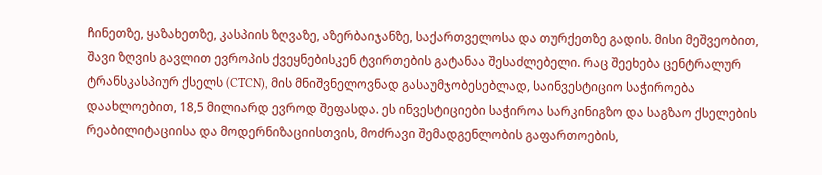ჩინეთზე, ყაზახეთზე, კასპიის ზღვაზე, აზერბაიჯანზე, საქართველოსა და თურქეთზე გადის. მისი მეშვეობით, შავი ზღვის გავლით ევროპის ქვეყნებისკენ ტვირთების გატანაა შესაძლებელი. რაც შეეხება ცენტრალურ ტრანსკასპიურ ქსელს (CTCN), მის მნიშვნელოვნად გასაუმჯობესებლად, საინვესტიციო საჭიროება დაახლოებით, 18,5 მილიარდ ევროდ შეფასდა. ეს ინვესტიციები საჭიროა სარკინიგზო და საგზაო ქსელების რეაბილიტაციისა და მოდერნიზაციისთვის, მოძრავი შემადგენლობის გაფართოების,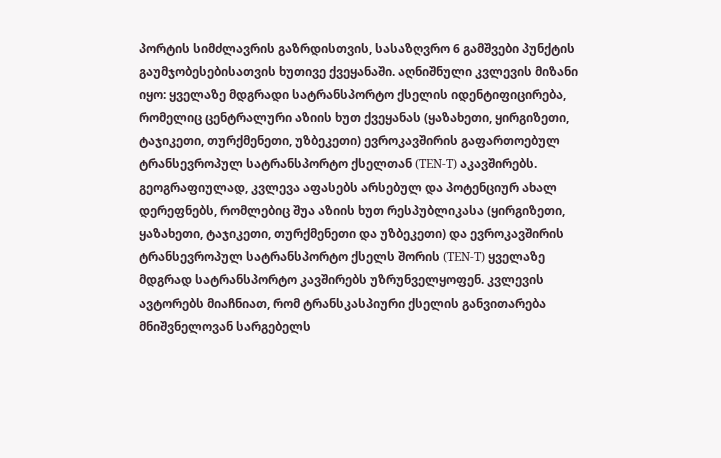პორტის სიმძლავრის გაზრდისთვის, სასაზღვრო 6 გამშვები პუნქტის გაუმჯობესებისათვის ხუთივე ქვეყანაში. აღნიშნული კვლევის მიზანი იყო: ყველაზე მდგრადი სატრანსპორტო ქსელის იდენტიფიცირება, რომელიც ცენტრალური აზიის ხუთ ქვეყანას (ყაზახეთი, ყირგიზეთი, ტაჯიკეთი, თურქმენეთი, უზბეკეთი) ევროკავშირის გაფართოებულ ტრანსევროპულ სატრანსპორტო ქსელთან (TEN-T) აკავშირებს. გეოგრაფიულად, კვლევა აფასებს არსებულ და პოტენციურ ახალ დერეფნებს, რომლებიც შუა აზიის ხუთ რესპუბლიკასა (ყირგიზეთი, ყაზახეთი, ტაჯიკეთი, თურქმენეთი და უზბეკეთი) და ევროკავშირის ტრანსევროპულ სატრანსპორტო ქსელს შორის (TEN-T) ყველაზე მდგრად სატრანსპორტო კავშირებს უზრუნველყოფენ. კვლევის ავტორებს მიაჩნიათ, რომ ტრანსკასპიური ქსელის განვითარება მნიშვნელოვან სარგებელს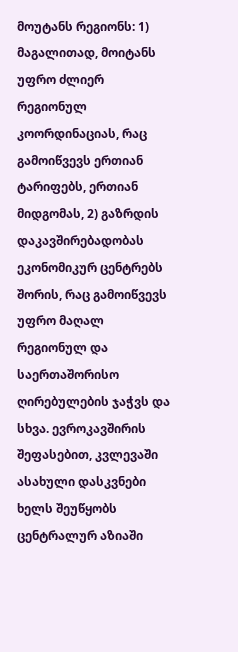მოუტანს რეგიონს: 1) მაგალითად, მოიტანს უფრო ძლიერ რეგიონულ კოორდინაციას, რაც გამოიწვევს ერთიან ტარიფებს, ერთიან მიდგომას, 2) გაზრდის დაკავშირებადობას ეკონომიკურ ცენტრებს შორის, რაც გამოიწვევს უფრო მაღალ რეგიონულ და საერთაშორისო ღირებულების ჯაჭვს და სხვა. ევროკავშირის შეფასებით, კვლევაში ასახული დასკვნები ხელს შეუწყობს ცენტრალურ აზიაში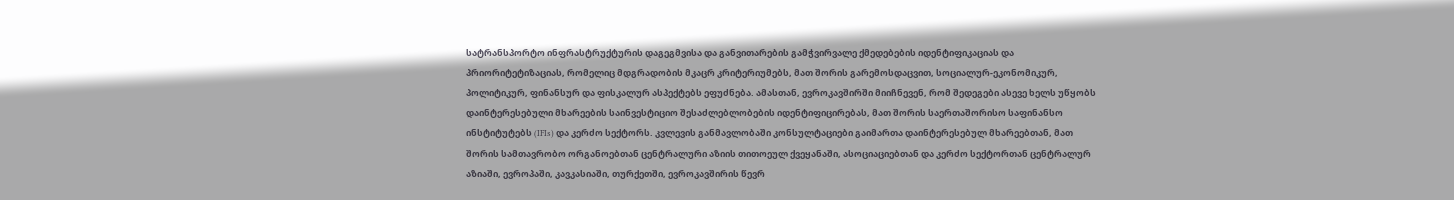სატრანსპორტო ინფრასტრუქტურის დაგეგმვისა და განვითარების გამჭვირვალე ქმედებების იდენტიფიკაციას და პრიორიტეტიზაციას, რომელიც მდგრადობის მკაცრ კრიტერიუმებს, მათ შორის გარემოსდაცვით, სოციალურ-ეკონომიკურ, პოლიტიკურ, ფინანსურ და ფისკალურ ასპექტებს ეფუძნება. ამასთან, ევროკავშირში მიიჩნევენ, რომ შედეგები ასევე ხელს უწყობს დაინტერესებული მხარეების საინვესტიციო შესაძლებლობების იდენტიფიცირებას, მათ შორის საერთაშორისო საფინანსო ინსტიტუტებს (IFIs) და კერძო სექტორს. კვლევის განმავლობაში კონსულტაციები გაიმართა დაინტერესებულ მხარეებთან, მათ შორის სამთავრობო ორგანოებთან ცენტრალური აზიის თითოეულ ქვეყანაში, ასოციაციებთან და კერძო სექტორთან ცენტრალურ აზიაში, ევროპაში, კავკასიაში, თურქეთში, ევროკავშირის წევრ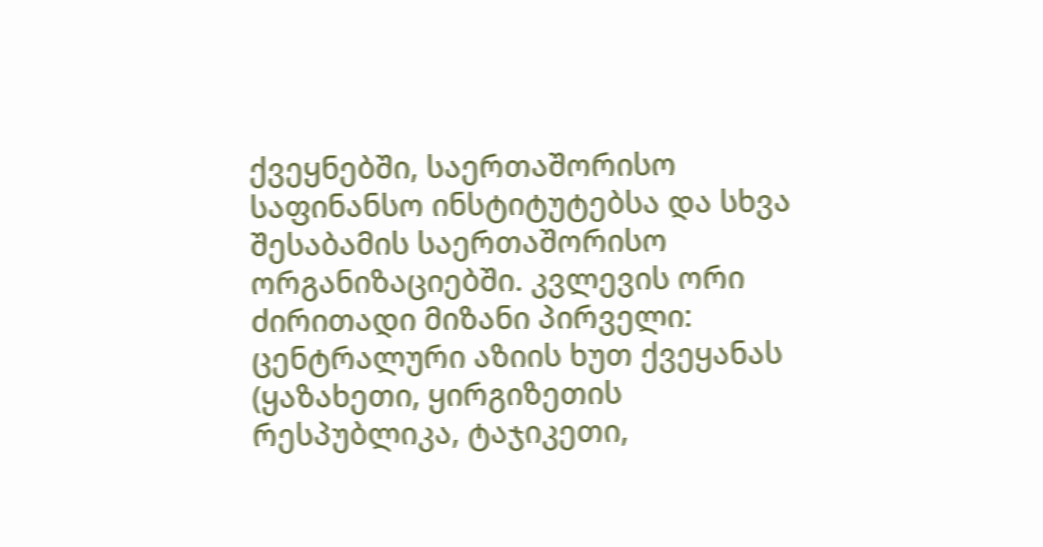ქვეყნებში, საერთაშორისო საფინანსო ინსტიტუტებსა და სხვა შესაბამის საერთაშორისო ორგანიზაციებში. კვლევის ორი ძირითადი მიზანი პირველი: ცენტრალური აზიის ხუთ ქვეყანას (ყაზახეთი, ყირგიზეთის რესპუბლიკა, ტაჯიკეთი,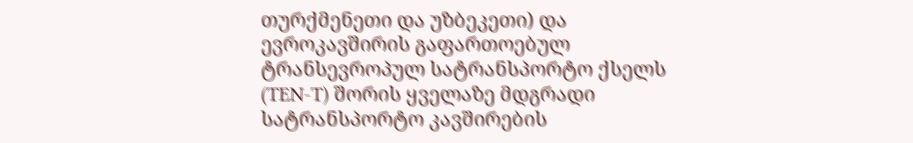თურქმენეთი და უზბეკეთი) და ევროკავშირის გაფართოებულ ტრანსევროპულ სატრანსპორტო ქსელს (TEN-T) შორის ყველაზე მდგრადი სატრანსპორტო კავშირების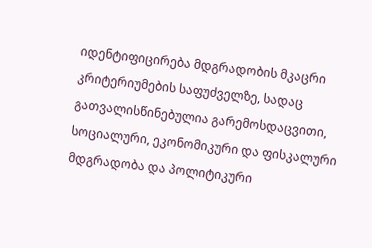იდენტიფიცირება მდგრადობის მკაცრი კრიტერიუმების საფუძველზე, სადაც გათვალისწინებულია გარემოსდაცვითი, სოციალური, ეკონომიკური და ფისკალური მდგრადობა და პოლიტიკური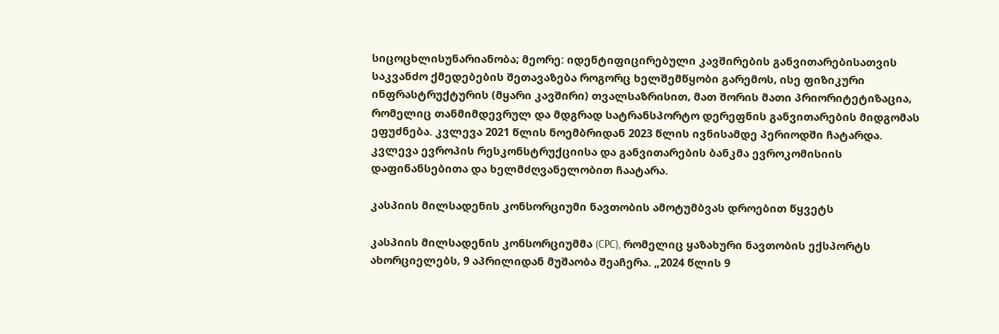სიცოცხლისუნარიანობა; მეორე: იდენტიფიცირებული კავშირების განვითარებისათვის საკვანძო ქმედებების შეთავაზება როგორც ხელშემწყობი გარემოს, ისე ფიზიკური ინფრასტრუქტურის (მყარი კავშირი) თვალსაზრისით, მათ შორის მათი პრიორიტეტიზაცია, რომელიც თანმიმდევრულ და მდგრად სატრანსპორტო დერეფნის განვითარების მიდგომას ეფუძნება. კვლევა 2021 წლის ნოემბრიდან 2023 წლის ივნისამდე პერიოდში ჩატარდა. კვლევა ევროპის რესკონსტრუქციისა და განვითარების ბანკმა ევროკომისიის დაფინანსებითა და ხელმძღვანელობით ჩაატარა.

კასპიის მილსადენის კონსორციუმი ნავთობის ამოტუმბვას დროებით წყვეტს

კასპიის მილსადენის კონსორციუმმა (CPC), რომელიც ყაზახური ნავთობის ექსპორტს ახორციელებს, 9 აპრილიდან მუშაობა შეაჩერა. „2024 წლის 9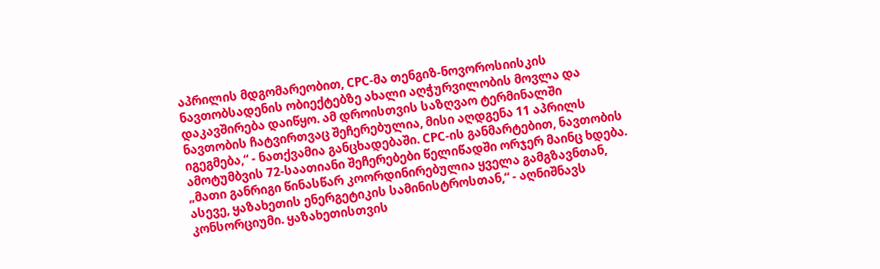აპრილის მდგომარეობით, CPC-მა თენგიზ-ნოვოროსიისკის ნავთობსადენის ობიექტებზე ახალი აღჭურვილობის მოვლა და დაკავშირება დაიწყო. ამ დროისთვის საზღვაო ტერმინალში ნავთობის ჩატვირთვაც შეჩერებულია, მისი აღდგენა 11 აპრილს იგეგმება,“ - ნათქვამია განცხადებაში. CPC-ის განმარტებით, ნავთობის ამოტუმბვის 72-საათიანი შეჩერებები წელიწადში ორჯერ მაინც ხდება. „მათი განრიგი წინასწარ კოორდინირებულია ყველა გამგზავნთან, ასევე, ყაზახეთის ენერგეტიკის სამინისტროსთან,“ - აღნიშნავს კონსორციუმი. ყაზახეთისთვის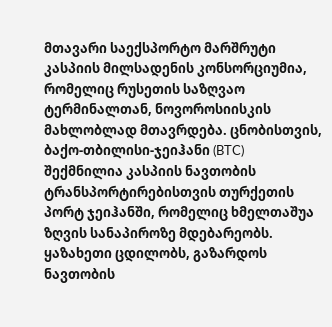მთავარი საექსპორტო მარშრუტი კასპიის მილსადენის კონსორციუმია, რომელიც რუსეთის საზღვაო ტერმინალთან, ნოვოროსიისკის მახლობლად მთავრდება. ცნობისთვის, ბაქო-თბილისი-ჯეიჰანი (BTC) შექმნილია კასპიის ნავთობის ტრანსპორტირებისთვის თურქეთის პორტ ჯეიჰანში, რომელიც ხმელთაშუა ზღვის სანაპიროზე მდებარეობს. ყაზახეთი ცდილობს, გაზარდოს ნავთობის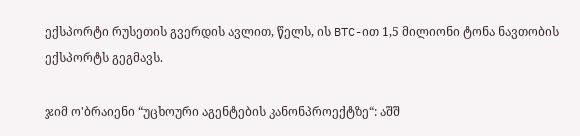ექსპორტი რუსეთის გვერდის ავლით, წელს, ის BTC-ით 1,5 მილიონი ტონა ნავთობის ექსპორტს გეგმავს.

ჯიმ ო'ბრაიენი “უცხოური აგენტების კანონპროექტზე“: აშშ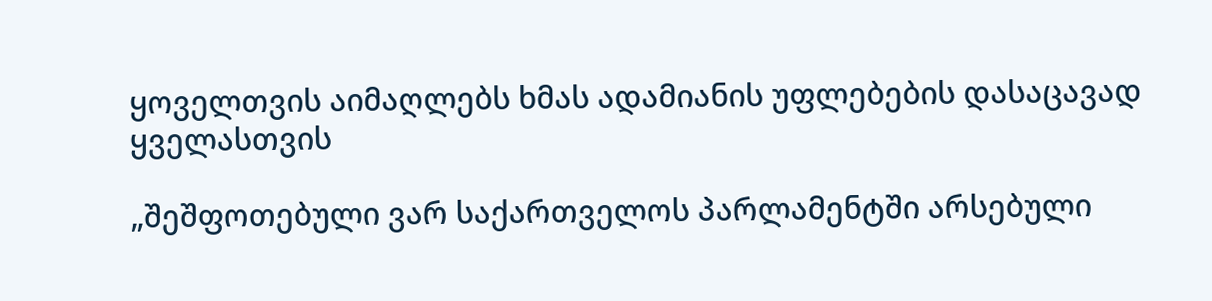ყოველთვის აიმაღლებს ხმას ადამიანის უფლებების დასაცავად ყველასთვის

„შეშფოთებული ვარ საქართველოს პარლამენტში არსებული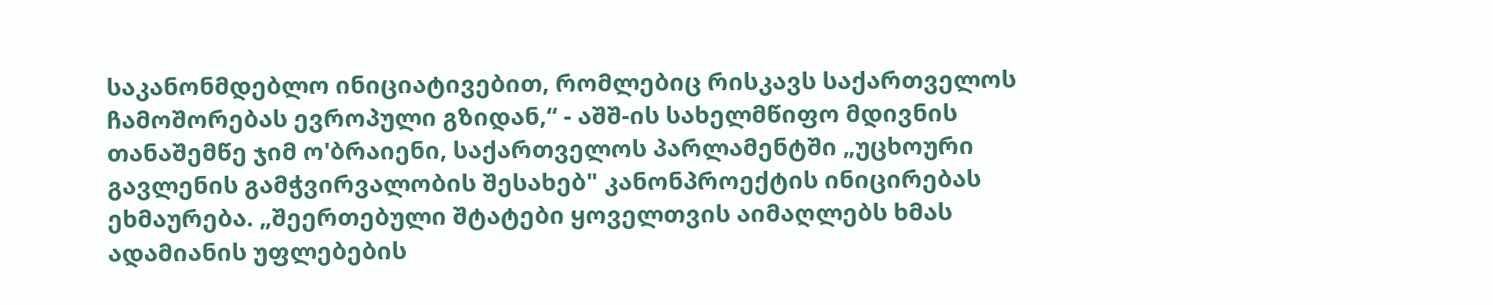საკანონმდებლო ინიციატივებით, რომლებიც რისკავს საქართველოს ჩამოშორებას ევროპული გზიდან,“ - აშშ-ის სახელმწიფო მდივნის თანაშემწე ჯიმ ო'ბრაიენი, საქართველოს პარლამენტში „უცხოური გავლენის გამჭვირვალობის შესახებ" კანონპროექტის ინიცირებას ეხმაურება. „შეერთებული შტატები ყოველთვის აიმაღლებს ხმას ადამიანის უფლებების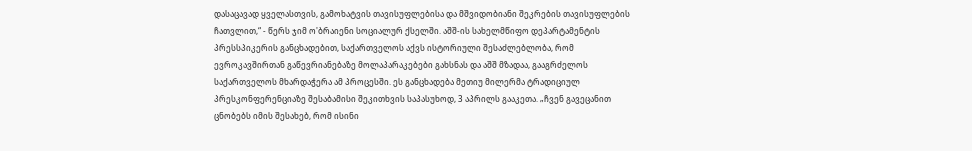დასაცავად ყველასთვის, გამოხატვის თავისუფლებისა და მშვიდობიანი შეკრების თავისუფლების ჩათვლით,“ - წერს ჯიმ ო'ბრაიენი სოციალურ ქსელში. აშშ-ის სახელმწიფო დეპარტამენტის პრესსპიკერის განცხადებით, საქართველოს აქვს ისტორიული შესაძლებლობა, რომ ევროკავშირთან გაწევრიანებაზე მოლაპარაკებები გახსნას და აშშ მზადაა, გააგრძელოს საქართველოს მხარდაჭერა ამ პროცესში. ეს განცხადება მეთიუ მილერმა ტრადიციულ პრესკონფერენციაზე შესაბამისი შეკითხვის საპასუხოდ, 3 აპრილს გააკეთა. „ჩვენ გავეცანით ცნობებს იმის შესახებ, რომ ისინი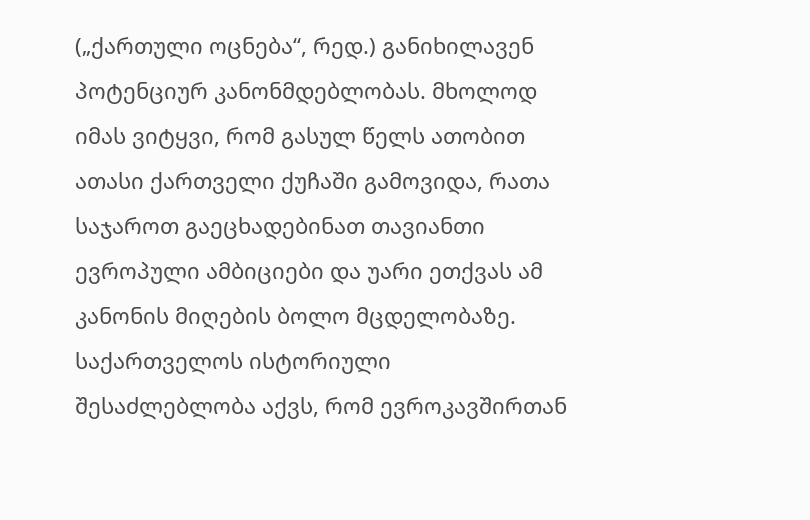(„ქართული ოცნება“, რედ.) განიხილავენ პოტენციურ კანონმდებლობას. მხოლოდ იმას ვიტყვი, რომ გასულ წელს ათობით ათასი ქართველი ქუჩაში გამოვიდა, რათა საჯაროთ გაეცხადებინათ თავიანთი ევროპული ამბიციები და უარი ეთქვას ამ კანონის მიღების ბოლო მცდელობაზე. საქართველოს ისტორიული შესაძლებლობა აქვს, რომ ევროკავშირთან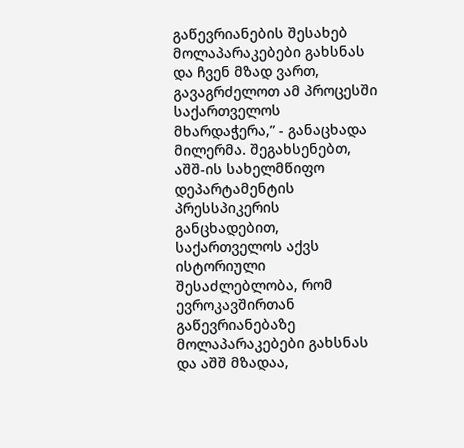გაწევრიანების შესახებ მოლაპარაკებები გახსნას და ჩვენ მზად ვართ, გავაგრძელოთ ამ პროცესში საქართველოს მხარდაჭერა,” - განაცხადა მილერმა. შეგახსენებთ, აშშ-ის სახელმწიფო დეპარტამენტის პრესსპიკერის განცხადებით, საქართველოს აქვს ისტორიული შესაძლებლობა, რომ ევროკავშირთან გაწევრიანებაზე მოლაპარაკებები გახსნას და აშშ მზადაა,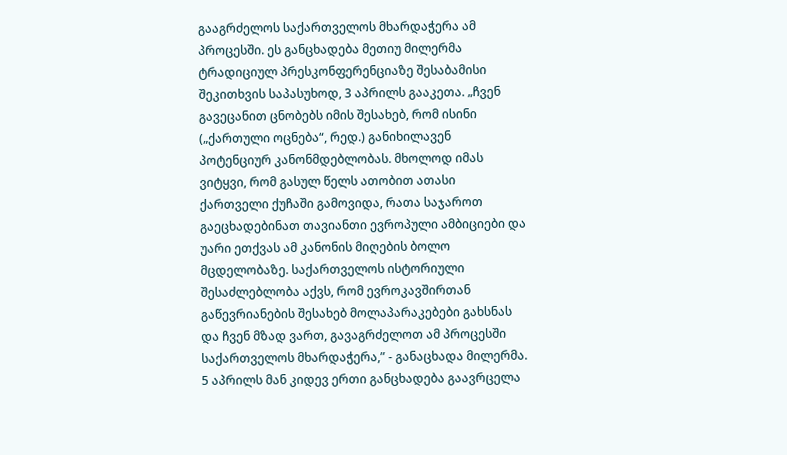გააგრძელოს საქართველოს მხარდაჭერა ამ პროცესში. ეს განცხადება მეთიუ მილერმა ტრადიციულ პრესკონფერენციაზე შესაბამისი შეკითხვის საპასუხოდ, 3 აპრილს გააკეთა. „ჩვენ გავეცანით ცნობებს იმის შესახებ, რომ ისინი („ქართული ოცნება“, რედ.) განიხილავენ პოტენციურ კანონმდებლობას. მხოლოდ იმას ვიტყვი, რომ გასულ წელს ათობით ათასი ქართველი ქუჩაში გამოვიდა, რათა საჯაროთ გაეცხადებინათ თავიანთი ევროპული ამბიციები და უარი ეთქვას ამ კანონის მიღების ბოლო მცდელობაზე. საქართველოს ისტორიული შესაძლებლობა აქვს, რომ ევროკავშირთან გაწევრიანების შესახებ მოლაპარაკებები გახსნას და ჩვენ მზად ვართ, გავაგრძელოთ ამ პროცესში საქართველოს მხარდაჭერა,” - განაცხადა მილერმა. 5 აპრილს მან კიდევ ერთი განცხადება გაავრცელა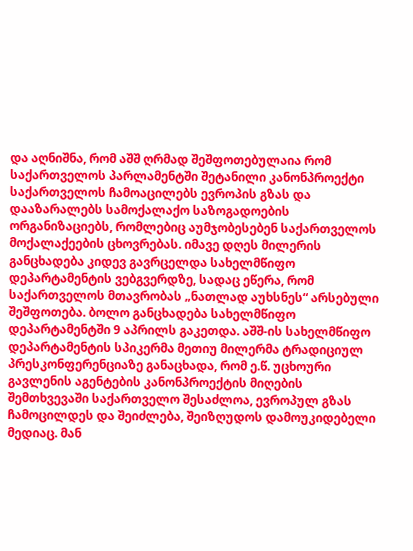და აღნიშნა, რომ აშშ ღრმად შეშფოთებულაია რომ საქართველოს პარლამენტში შეტანილი კანონპროექტი საქართველოს ჩამოაცილებს ევროპის გზას და დააზარალებს სამოქალაქო საზოგადოების ორგანიზაციებს, რომლებიც აუმჯობესებენ საქართველოს მოქალაქეების ცხოვრებას. იმავე დღეს მილერის განცხადება კიდევ გავრცელდა სახელმწიფო დეპარტამენტის ვებგვერდზე, სადაც ეწერა, რომ საქართველოს მთავრობას „ნათლად აუხსნეს“ არსებული შეშფოთება. ბოლო განცხადება სახელმწიფო დეპარტამენტში 9 აპრილს გაკეთდა. აშშ-ის სახელმწიფო დეპარტამენტის სპიკერმა მეთიუ მილერმა ტრადიციულ პრესკონფერენციაზე განაცხადა, რომ ე.წ. უცხოური გავლენის აგენტების კანონპროექტის მიღების შემთხვევაში საქართველო შესაძლოა, ევროპულ გზას ჩამოცილდეს და შეიძლება, შეიზღუდოს დამოუკიდებელი მედიაც. მან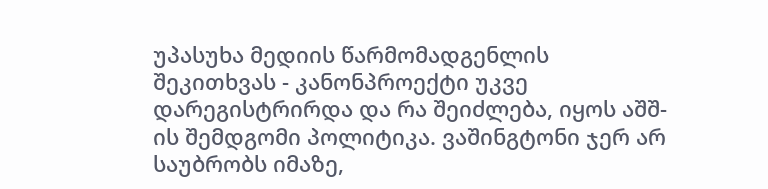უპასუხა მედიის წარმომადგენლის შეკითხვას - კანონპროექტი უკვე დარეგისტრირდა და რა შეიძლება, იყოს აშშ-ის შემდგომი პოლიტიკა. ვაშინგტონი ჯერ არ საუბრობს იმაზე,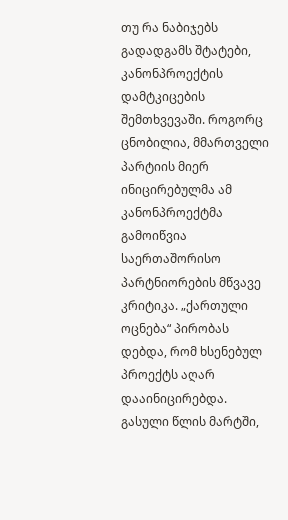თუ რა ნაბიჯებს გადადგამს შტატები, კანონპროექტის დამტკიცების შემთხვევაში. როგორც ცნობილია, მმართველი პარტიის მიერ ინიცირებულმა ამ კანონპროექტმა გამოიწვია საერთაშორისო პარტნიორების მწვავე კრიტიკა. „ქართული ოცნება“ პირობას დებდა, რომ ხსენებულ პროექტს აღარ დააინიცირებდა. გასული წლის მარტში,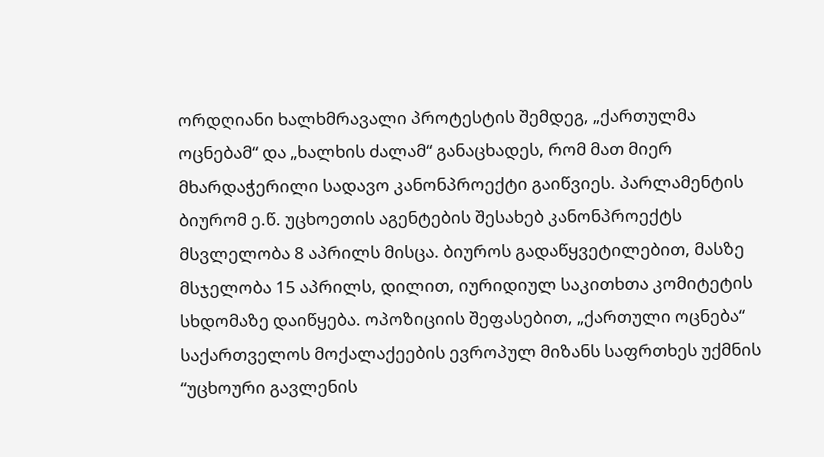ორდღიანი ხალხმრავალი პროტესტის შემდეგ, „ქართულმა ოცნებამ“ და „ხალხის ძალამ“ განაცხადეს, რომ მათ მიერ მხარდაჭერილი სადავო კანონპროექტი გაიწვიეს. პარლამენტის ბიურომ ე.წ. უცხოეთის აგენტების შესახებ კანონპროექტს მსვლელობა 8 აპრილს მისცა. ბიუროს გადაწყვეტილებით, მასზე მსჯელობა 15 აპრილს, დილით, იურიდიულ საკითხთა კომიტეტის სხდომაზე დაიწყება. ოპოზიციის შეფასებით, „ქართული ოცნება“ საქართველოს მოქალაქეების ევროპულ მიზანს საფრთხეს უქმნის “უცხოური გავლენის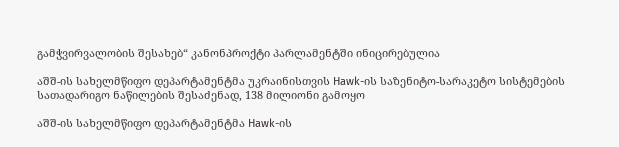გამჭვირვალობის შესახებ“ კანონპროქტი პარლამენტში ინიცირებულია

აშშ-ის სახელმწიფო დეპარტამენტმა უკრაინისთვის Hawk-ის საზენიტო-სარაკეტო სისტემების სათადარიგო ნაწილების შესაძენად, 138 მილიონი გამოყო

აშშ-ის სახელმწიფო დეპარტამენტმა Hawk-ის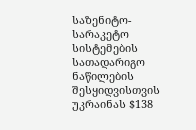საზენიტო-სარაკეტო სისტემების სათადარიგო ნაწილების შესყიდვისთვის უკრაინას $138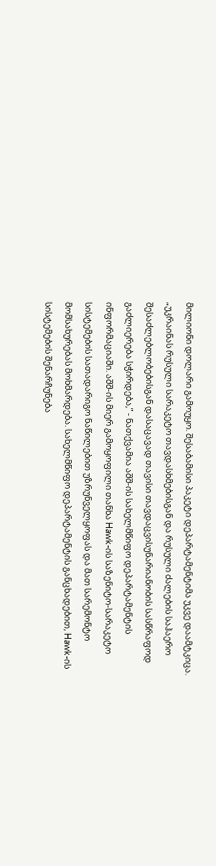მილიონი დოლარი გამოუყო. შესაბამისი პაკეტი დეპარტამენტიმა უკვე დაამტკიცა. „უკრაინას რუსული სარაკეტო თავდასხმებისგან და რუსული ძალების საჰაერო შესაძლებლობებისგან დასაცავად თავისი თავდაცვისუნარიანობის სასწრაფოდ გაძლიერება სჭირდება,” - ნათქვამია აშშ-ის სახელმწიფო დეპარტამენტის ინფორმაციაში. აშშ-ის მიერ გამოყოფილი თანხა Hawk-ის საზენიტო-სარაკეტო სისტემების სათადარიგო ნაწილებით უზრუნველყოფას და მათ სარემონტო მომსახურებას მოხმარდება. სახელმწიფო დეპარტამენტის განცხადებით, Hawk-ის სისტემების შენარჩუნება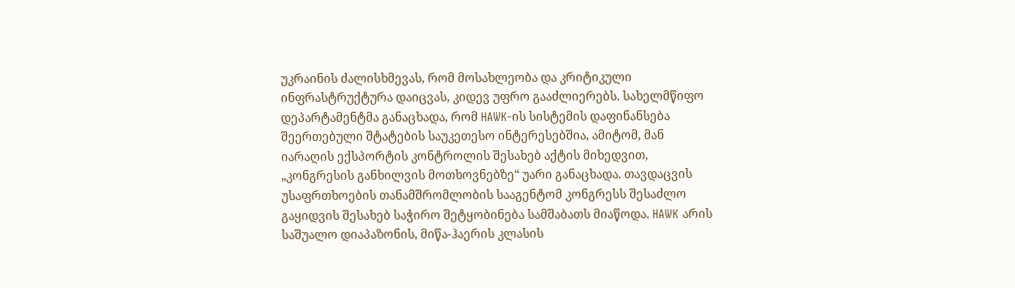უკრაინის ძალისხმევას, რომ მოსახლეობა და კრიტიკული ინფრასტრუქტურა დაიცვას, კიდევ უფრო გააძლიერებს. სახელმწიფო დეპარტამენტმა განაცხადა, რომ HAWK-ის სისტემის დაფინანსება შეერთებული შტატების საუკეთესო ინტერესებშია, ამიტომ, მან იარაღის ექსპორტის კონტროლის შესახებ აქტის მიხედვით, „კონგრესის განხილვის მოთხოვნებზე“ უარი განაცხადა. თავდაცვის უსაფრთხოების თანამშრომლობის სააგენტომ კონგრესს შესაძლო გაყიდვის შესახებ საჭირო შეტყობინება სამშაბათს მიაწოდა. HAWK არის საშუალო დიაპაზონის, მიწა-ჰაერის კლასის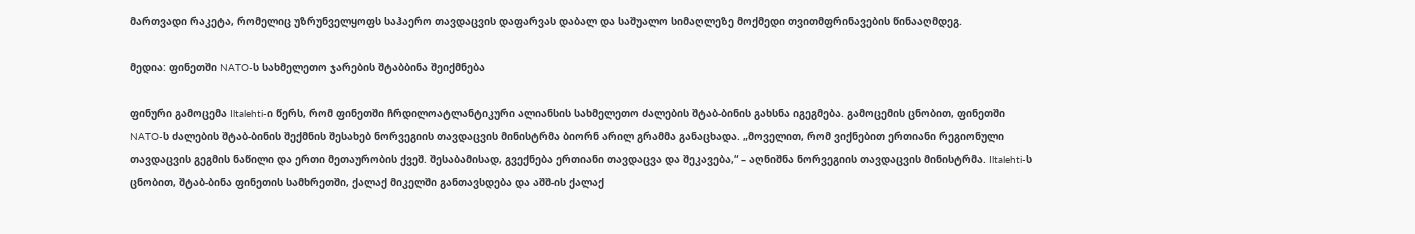მართვადი რაკეტა, რომელიც უზრუნველყოფს საჰაერო თავდაცვის დაფარვას დაბალ და საშუალო სიმაღლეზე მოქმედი თვითმფრინავების წინააღმდეგ.

მედია: ფინეთში NATO-ს სახმელეთო ჯარების შტაბბინა შეიქმნება

ფინური გამოცემა Iltalehti-ი წერს, რომ ფინეთში ჩრდილოატლანტიკური ალიანსის სახმელეთო ძალების შტაბ-ბინის გახსნა იგეგმება. გამოცემის ცნობით, ფინეთში NATO-ს ძალების შტაბ-ბინის შექმნის შესახებ ნორვეგიის თავდაცვის მინისტრმა ბიორნ არილ გრამმა განაცხადა. „მოველით, რომ ვიქნებით ერთიანი რეგიონული თავდაცვის გეგმის ნაწილი და ერთი მეთაურობის ქვეშ. შესაბამისად, გვექნება ერთიანი თავდაცვა და შეკავება,“ – აღნიშნა ნორვეგიის თავდაცვის მინისტრმა. Iltalehti-ს ცნობით, შტაბ-ბინა ფინეთის სამხრეთში, ქალაქ მიკელში განთავსდება და აშშ-ის ქალაქ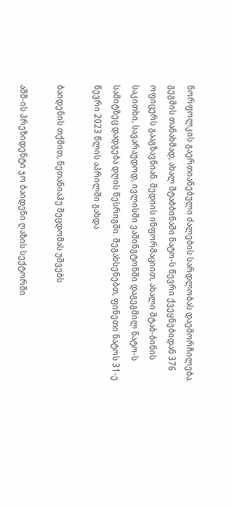ნორფოლკის გაერთიანებული ძალების სარდლობას დაემორჩილება. გეგმის თანახმად, ახალ შტაბბინაში ნატო-ს წევრი ქვეყნებიდან 376 ოფიცერს გააგზავნიან. მედიის ინფორმაციით, ახალი შტაბ-ბინის საკითხი, სავარაუდოდ, ივლისში ვაშინგტონში დაგეგმილ ნატო-ს სამიტზეც დადგება დღის წესრიგში. შეგახსენებთ, ფინეთი ნატოს 31-ე წევრი 2023 წლის აპრილში გახდა

ბაიდენის თქმით, ნეთანიაჰუ შეცდომას უშვებს

აშშ-ის პრეზიდენტი ჯო ბაიდენი ღაზის სექტორში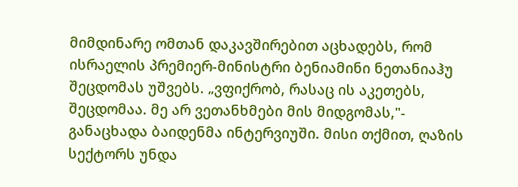მიმდინარე ომთან დაკავშირებით აცხადებს, რომ ისრაელის პრემიერ-მინისტრი ბენიამინი ნეთანიაჰუ შეცდომას უშვებს. „ვფიქრობ, რასაც ის აკეთებს, შეცდომაა. მე არ ვეთანხმები მის მიდგომას,"- განაცხადა ბაიდენმა ინტერვიუში. მისი თქმით, ღაზის სექტორს უნდა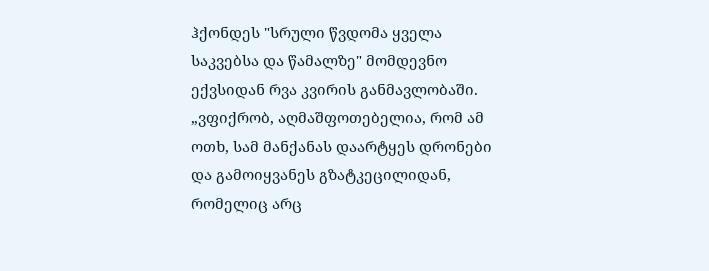ჰქონდეს "სრული წვდომა ყველა საკვებსა და წამალზე" მომდევნო ექვსიდან რვა კვირის განმავლობაში. „ვფიქრობ, აღმაშფოთებელია, რომ ამ ოთხ, სამ მანქანას დაარტყეს დრონები და გამოიყვანეს გზატკეცილიდან, რომელიც არც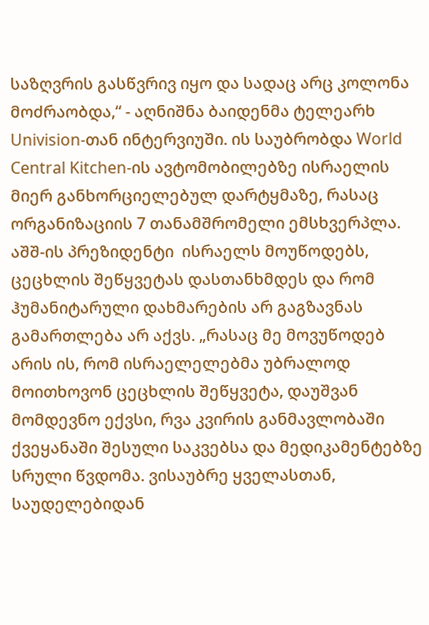საზღვრის გასწვრივ იყო და სადაც არც კოლონა მოძრაობდა,“ - აღნიშნა ბაიდენმა ტელეარხ Univision-თან ინტერვიუში. ის საუბრობდა World Central Kitchen-ის ავტომობილებზე ისრაელის მიერ განხორციელებულ დარტყმაზე, რასაც ორგანიზაციის 7 თანამშრომელი ემსხვერპლა. აშშ-ის პრეზიდენტი  ისრაელს მოუწოდებს, ცეცხლის შეწყვეტას დასთანხმდეს და რომ ჰუმანიტარული დახმარების არ გაგზავნას გამართლება არ აქვს. „რასაც მე მოვუწოდებ არის ის, რომ ისრაელელებმა უბრალოდ მოითხოვონ ცეცხლის შეწყვეტა, დაუშვან მომდევნო ექვსი, რვა კვირის განმავლობაში ქვეყანაში შესული საკვებსა და მედიკამენტებზე სრული წვდომა. ვისაუბრე ყველასთან, საუდელებიდან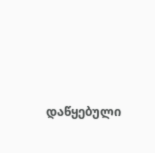დაწყებული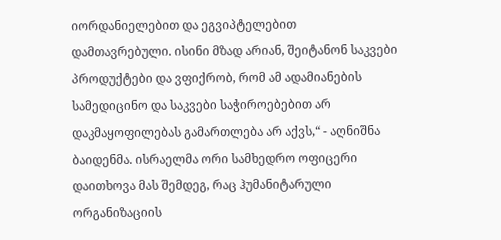იორდანიელებით და ეგვიპტელებით დამთავრებული. ისინი მზად არიან, შეიტანონ საკვები პროდუქტები და ვფიქრობ, რომ ამ ადამიანების სამედიცინო და საკვები საჭიროებებით არ დაკმაყოფილებას გამართლება არ აქვს,“ - აღნიშნა ბაიდენმა. ისრაელმა ორი სამხედრო ოფიცერი დაითხოვა მას შემდეგ, რაც ჰუმანიტარული ორგანიზაციის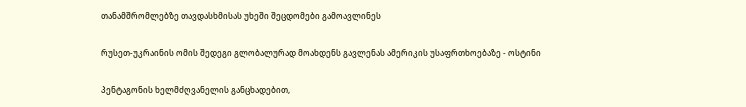თანამშრომლებზე თავდასხმისას უხეში შეცდომები გამოავლინეს

რუსეთ-უკრაინის ომის შედეგი გლობალურად მოახდენს გავლენას ამერიკის უსაფრთხოებაზე - ოსტინი

პენტაგონის ხელმძღვანელის განცხადებით,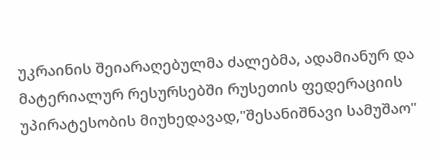უკრაინის შეიარაღებულმა ძალებმა, ადამიანურ და მატერიალურ რესურსებში რუსეთის ფედერაციის უპირატესობის მიუხედავად,"შესანიშნავი სამუშაო"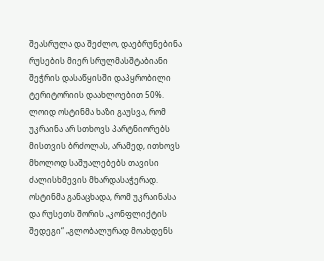შეასრულა და შეძლო, დაებრუნებინა რუსების მიერ სრულმასშტაბიანი შეჭრის დასაწყისში დაპყრობილი ტერიტორიის დაახლოებით 50%. ლოიდ ოსტინმა ხაზი გაუსვა, რომ უკრაინა არ სთხოვს პარტნიორებს მისთვის ბრძოლას, არამედ, ითხოვს მხოლოდ საშუალებებს თავისი ძალისხმევის მხარდასაჭერად. ოსტინმა განაცხადა, რომ უკრაინასა და რუსეთს შორის „კონფლიქტის შედეგი“ „გლობალურად მოახდენს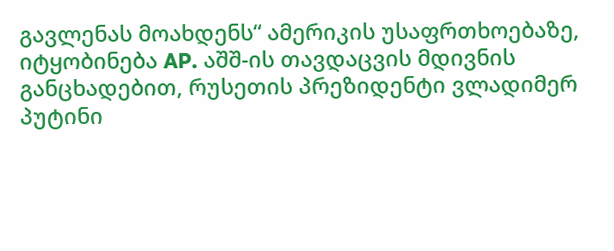გავლენას მოახდენს“ ამერიკის უსაფრთხოებაზე, იტყობინება AP. აშშ-ის თავდაცვის მდივნის განცხადებით, რუსეთის პრეზიდენტი ვლადიმერ პუტინი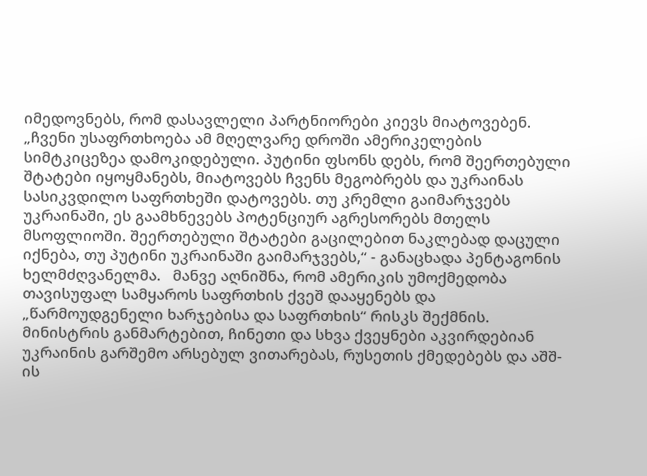იმედოვნებს, რომ დასავლელი პარტნიორები კიევს მიატოვებენ. „ჩვენი უსაფრთხოება ამ მღელვარე დროში ამერიკელების სიმტკიცეზეა დამოკიდებული. პუტინი ფსონს დებს, რომ შეერთებული შტატები იყოყმანებს, მიატოვებს ჩვენს მეგობრებს და უკრაინას სასიკვდილო საფრთხეში დატოვებს. თუ კრემლი გაიმარჯვებს უკრაინაში, ეს გაამხნევებს პოტენციურ აგრესორებს მთელს მსოფლიოში. შეერთებული შტატები გაცილებით ნაკლებად დაცული იქნება, თუ პუტინი უკრაინაში გაიმარჯვებს,“ - განაცხადა პენტაგონის ხელმძღვანელმა.   მანვე აღნიშნა, რომ ამერიკის უმოქმედობა თავისუფალ სამყაროს საფრთხის ქვეშ დააყენებს და „წარმოუდგენელი ხარჯებისა და საფრთხის“ რისკს შექმნის. მინისტრის განმარტებით, ჩინეთი და სხვა ქვეყნები აკვირდებიან უკრაინის გარშემო არსებულ ვითარებას, რუსეთის ქმედებებს და აშშ-ის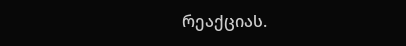რეაქციას.